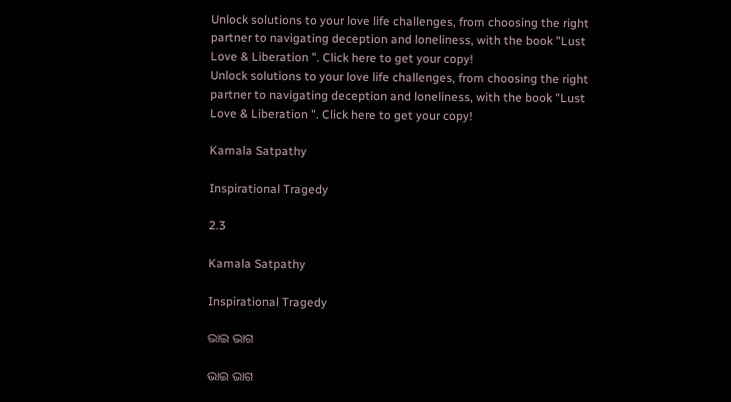Unlock solutions to your love life challenges, from choosing the right partner to navigating deception and loneliness, with the book "Lust Love & Liberation ". Click here to get your copy!
Unlock solutions to your love life challenges, from choosing the right partner to navigating deception and loneliness, with the book "Lust Love & Liberation ". Click here to get your copy!

Kamala Satpathy

Inspirational Tragedy

2.3

Kamala Satpathy

Inspirational Tragedy

ଭାଇ ଭାଗ

ଭାଇ ଭାଗ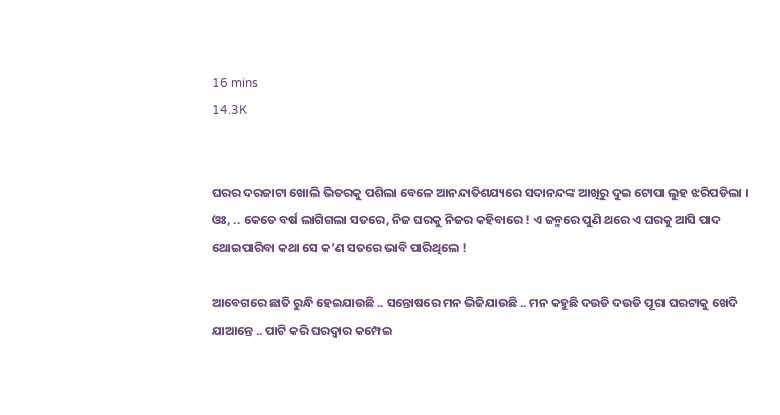16 mins
14.3K


ଘରର ଦରଜାଟା ଖୋଲି ଭିତରକୁ ପଶିଲା ବେଳେ ଆନନ୍ଦାତିଶଯ୍ୟରେ ସଦାନନ୍ଦଙ୍କ ଆଖିରୁ ଦୁଇ ଟୋପା ଲୁହ ଝରିପଡିଲା । ଓଃ, .. କେତେ ବର୍ଷ ଲାଗିଗଲା ସତରେ, ନିଜ ଘରକୁ ନିଜର କହିବାରେ ! ଏ ଜନ୍ମରେ ପୁଣି ଥରେ ଏ ଘରକୁ ଆସି ପାଦ ଥୋଇପାରିବା କଥା ସେ କ’ଣ ସତରେ ଭାବି ପାରିଥିଲେ !

ଆବେଗରେ ଛାତି ରୁନ୍ଧି ହେଇଯାଉଛି .. ସନ୍ତୋଷରେ ମନ ଭିଜିଯାଉଛି .. ମନ କହୁଛି ଦଉଡି ଦଉଡି ପୂରା ଘରଟାକୁ ଖେଦି ଯାଆନ୍ତେ .. ପାଟି କରି ଘରଦ୍ବାର କମ୍ପେଇ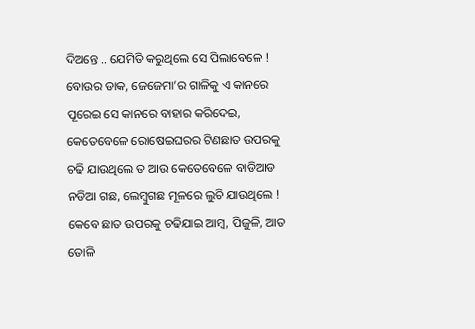ଦିଅନ୍ତେ .. ଯେମିତି କରୁଥିଲେ ସେ ପିଲାବେଳେ ! ବୋଉର ଡାକ, ଜେଜେମା’ର ଗାଳିକୁ ଏ କାନରେ ପୂରେଇ ସେ କାନରେ ବାହାର କରିଦେଇ, କେତେବେଳେ ରୋଷେଇଘରର ଟିଣଛାତ ଉପରକୁ ଚଢି ଯାଉଥିଲେ ତ ଆଉ କେତେବେଳେ ବାଡିଆଡ ନଡିଆ ଗଛ, ଲେମ୍ବୁଗଛ ମୂଳରେ ଲୁଚି ଯାଉଥିଲେ ! କେବେ ଛାତ ଉପରକୁ ଚଢିଯାଇ ଆମ୍ୱ, ପିଜୁଳି, ଆତ ତୋଳି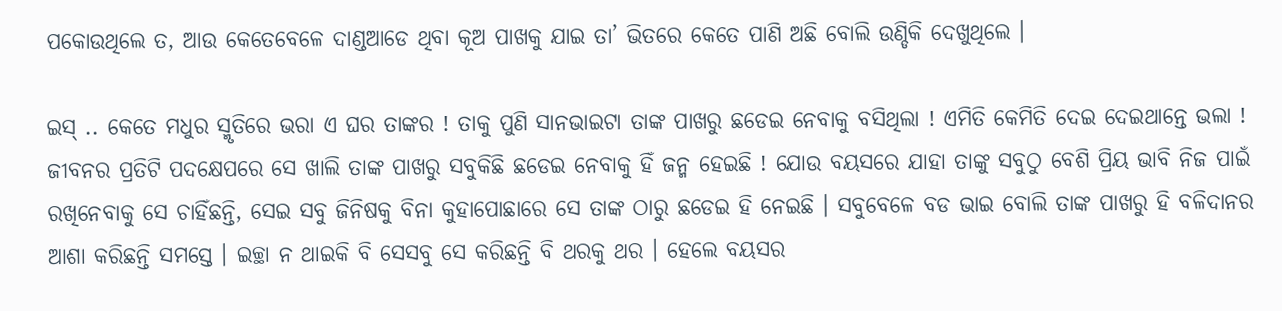ପକୋଉଥିଲେ ତ, ଆଉ କେତେବେଳେ ଦାଣ୍ଡଆଡେ ଥିବା କୂଅ ପାଖକୁ ଯାଇ ତା’ ଭିତରେ କେତେ ପାଣି ଅଛି ବୋଲି ଉଣ୍ଡିକି ଦେଖୁଥିଲେ ।

ଇସ୍‌ .. କେତେ ମଧୁର ସ୍ମୃତିରେ ଭରା ଏ ଘର ତାଙ୍କର ! ତାକୁ ପୁଣି ସାନଭାଇଟା ତାଙ୍କ ପାଖରୁ ଛଡେଇ ନେବାକୁ ବସିଥିଲା ! ଏମିତି କେମିତି ଦେଇ ଦେଇଥାନ୍ତେ ଭଲା ! ଜୀବନର ପ୍ରତିଟି ପଦକ୍ଷେପରେ ସେ ଖାଲି ତାଙ୍କ ପାଖରୁ ସବୁକିଛି ଛଡେଇ ନେବାକୁ ହିଁ ଜନ୍ମ ହେଇଛି ! ଯୋଉ ବୟସରେ ଯାହା ତାଙ୍କୁ ସବୁଠୁ ବେଶି ପ୍ରିୟ ଭାବି ନିଜ ପାଇଁ ରଖିନେବାକୁ ସେ ଚାହିଁଛନ୍ତି, ସେଇ ସବୁ ଜିନିଷକୁ ବିନା କୁହାପୋଛାରେ ସେ ତାଙ୍କ ଠାରୁ ଛଡେଇ ହି ନେଇଛି । ସବୁବେଳେ ବଡ ଭାଇ ବୋଲି ତାଙ୍କ ପାଖରୁ ହି ବଳିଦାନର ଆଶା କରିଛନ୍ତି ସମସ୍ତେ । ଇଚ୍ଛା ନ ଥାଇକି ବି ସେସବୁ ସେ କରିଛନ୍ତି ବି ଥରକୁ ଥର । ହେଲେ ବୟସର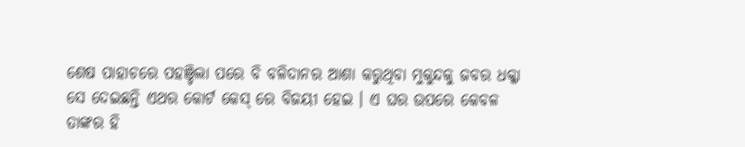ଶେଷ ପାହାଚରେ ପହଞ୍ଚିଲା ପରେ ବି ବଳିଦାନର ଆଶା କରୁଥିବା ମୁକୁନ୍ଦକୁ ଜବର ଧକ୍କା ସେ ଦେଇଛନ୍ତି ଏଥର କୋର୍ଟ କେସ୍ ରେ ବିଜୟୀ ହେଇ । ଏ ଘର ଉପରେ କେବଳ ତାଙ୍କର ହି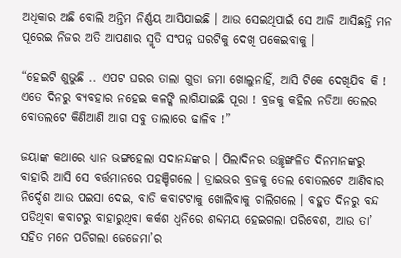ଅଧିକାର ଅଛି ବୋଲି ଅନ୍ତିମ ନିର୍ଣ୍ଣୟ ଆସିଯାଇଛି । ଆଉ ସେଇଥିପାଇଁ ସେ ଆଜି ଆସିଛନ୍ତି ମନ ପୂରେଇ ନିଜର ଅତି ଆପଣାର ସ୍ମୃତି ସଂପନ୍ନ ଘରଟିକୁ ଦେଖି ପକେଇବାକୁ ।

“ହେଇଟି ଶୁଭୁଛି .. ଏପଟ ଘରର ତାଲା ଗୁଡା ଜମା ଖୋଲୁନାହିଁ, ଆସି ଟିକେ ଦେଖିଯିବ କି ! ଏତେ ଦିନରୁ ବ୍ୟବହାର ନହେଇ କଳଙ୍କି ଲାଗିଯାଇଛି ପୂରା ! ବ୍ରଜକୁ କହିଲ ନଡିଆ ତେଲର ବୋତଲଟେ କିଣିଆଣି ଆଗ ସବୁ ତାଲାରେ ଢାଳିବ !”

ଜୟାଙ୍କ କଥାରେ ଧ୍ୟାନ ଭଙ୍ଗହେଲା ସଦାନନ୍ଦଙ୍କର । ପିଲାଦିନର ଉଚ୍ଛୃଙ୍ଖଳିତ ଦିନମାନଙ୍କରୁ ବାହାରି ଆସି ସେ ବର୍ତ୍ତମାନରେ ପହଞ୍ଚିଗଲେ । ଡ୍ରାଇଭର ବ୍ରଜକୁ ତେଲ ବୋତଲଟେ ଆଣିବାର ନିର୍ଦ୍ଦେଶ ଆଉ ପଇସା ଦେଇ, ବାଡି କବାଟଟାକୁ ଖୋଲିବାକୁ ଚାଲିଗଲେ । ବହୁତ ଦିନରୁ ବନ୍ଦ ପଡିଥିବା କବାଟରୁ ବାହାରୁଥିବା କର୍କଶ ଧ୍ୱନିରେ ଶବ୍ଦମୟ ହେଇଗଲା ପରିବେଶ, ଆଉ ତା’ ସହିତ ମନେ ପଡିଗଲା ଜେଜେମା’ର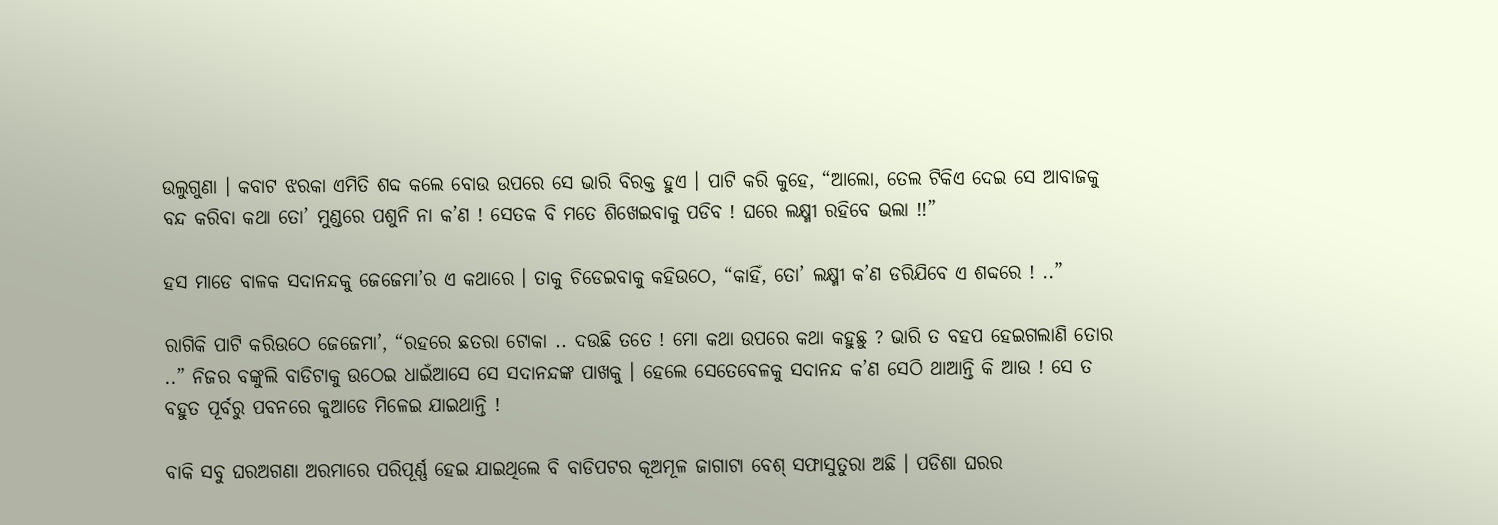ଉଲୁଗୁଣା । କବାଟ ଝରକା ଏମିତି ଶବ୍ଦ କଲେ ବୋଉ ଉପରେ ସେ ଭାରି ବିରକ୍ତ ହୁଏ । ପାଟି କରି କୁହେ, “ଆଲୋ, ତେଲ ଟିକିଏ ଦେଇ ସେ ଆବାଜକୁ ବନ୍ଦ କରିବା କଥା ତୋ’ ମୁଣ୍ଡରେ ପଶୁନି ନା କ’ଣ ! ସେତକ ବି ମତେ ଶିଖେଇବାକୁ ପଡିବ ! ଘରେ ଲକ୍ଷ୍ମୀ ରହିବେ ଭଲା !!”

ହସ ମାଡେ ବାଳକ ସଦାନନ୍ଦକୁ ଜେଜେମା’ର ଏ କଥାରେ । ତାକୁ ଚିଡେଇବାକୁ କହିଉଠେ, “କାହିଁ, ତୋ’ ଲକ୍ଷ୍ମୀ କ’ଣ ଡରିଯିବେ ଏ ଶବ୍ଦରେ ! ..”

ରାଗିକି ପାଟି କରିଉଠେ ଜେଜେମା’, “ରହରେ ଛତରା ଟୋକା .. ଦଉଛି ତତେ ! ମୋ କଥା ଉପରେ କଥା କହୁଛୁ ? ଭାରି ତ ବହପ ହେଇଗଲାଣି ତୋର ..” ନିଜର ବଙ୍କୁଲି ବାଡିଟାକୁ ଉଠେଇ ଧାଇଁଆସେ ସେ ସଦାନନ୍ଦଙ୍କ ପାଖକୁ । ହେଲେ ସେତେବେଳକୁ ସଦାନନ୍ଦ କ’ଣ ସେଠି ଥାଆନ୍ତି କି ଆଉ ! ସେ ତ ବହୁତ ପୂର୍ବରୁ ପବନରେ କୁଆଡେ ମିଳେଇ ଯାଇଥାନ୍ତି !

ବାକି ସବୁ ଘରଅଗଣା ଅରମାରେ ପରିପୂର୍ଣ୍ଣ ହେଇ ଯାଇଥିଲେ ବି ବାଡିପଟର କୂଅମୂଳ ଜାଗାଟା ବେଶ୍ ସଫାସୁତୁରା ଅଛି । ପଡିଶା ଘରର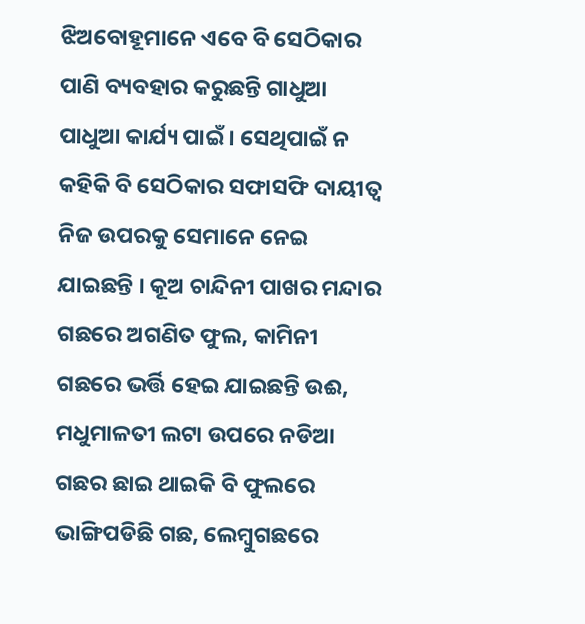ଝିଅବୋହୂମାନେ ଏବେ ବି ସେଠିକାର ପାଣି ବ୍ୟବହାର କରୁଛନ୍ତି ଗାଧୁଆ ପାଧୁଆ କାର୍ଯ୍ୟ ପାଇଁ । ସେଥିପାଇଁ ନ କହିକି ବି ସେଠିକାର ସଫାସଫି ଦାୟୀତ୍ବ ନିଜ ଉପରକୁ ସେମାନେ ନେଇ ଯାଇଛନ୍ତି । କୂଅ ଚାନ୍ଦିନୀ ପାଖର ମନ୍ଦାର ଗଛରେ ଅଗଣିତ ଫୁଲ, କାମିନୀ ଗଛରେ ଭର୍ତ୍ତି ହେଇ ଯାଇଛନ୍ତି ଉଈ, ମଧୁମାଳତୀ ଲଟା ଉପରେ ନଡିଆ ଗଛର ଛାଇ ଥାଇକି ବି ଫୁଲରେ ଭାଙ୍ଗିପଡିଛି ଗଛ, ଲେମ୍ବୁଗଛରେ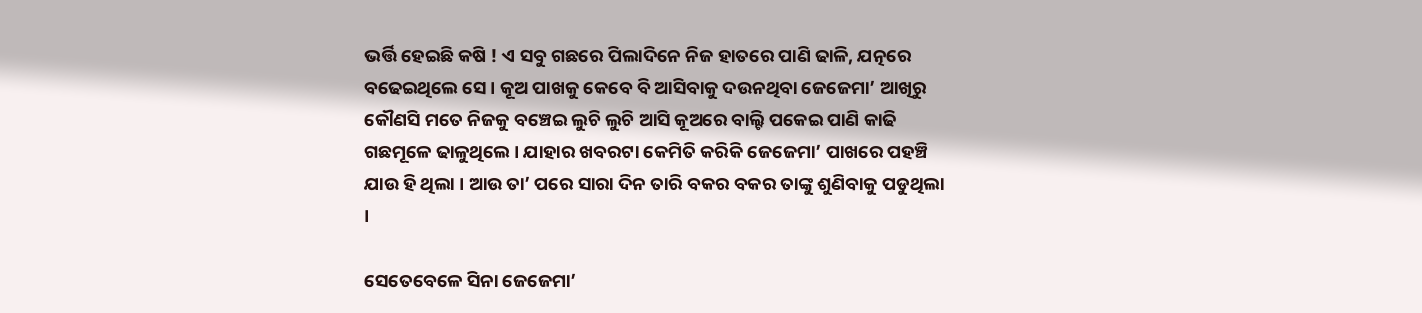ଭର୍ତ୍ତି ହେଇଛି କଷି ! ଏ ସବୁ ଗଛରେ ପିଲାଦିନେ ନିଜ ହାତରେ ପାଣି ଢାଳି, ଯତ୍ନରେ ବଢେଇଥିଲେ ସେ । କୂଅ ପାଖକୁ କେବେ ବି ଆସିବାକୁ ଦଉନଥିବା ଜେଜେମା’ ଆଖିରୁ କୌଣସି ମତେ ନିଜକୁ ବଞ୍ଚେଇ ଲୁଚି ଲୁଚି ଆସି କୂଅରେ ବାଲ୍ଟି ପକେଇ ପାଣି କାଢି ଗଛମୂଳେ ଢାଳୁଥିଲେ । ଯାହାର ଖବରଟା କେମିତି କରିକି ଜେଜେମା’ ପାଖରେ ପହଞ୍ଚି ଯାଉ ହି ଥିଲା । ଆଉ ତା’ ପରେ ସାରା ଦିନ ତାରି ବକର ବକର ତାଙ୍କୁ ଶୁଣିବାକୁ ପଡୁଥିଲା ।

ସେତେବେଳେ ସିନା ଜେଜେମା’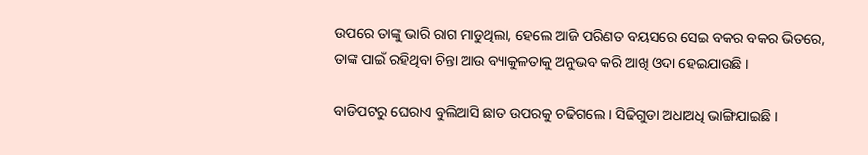ଉପରେ ତାଙ୍କୁ ଭାରି ରାଗ ମାଡୁଥିଲା, ହେଲେ ଆଜି ପରିଣତ ବୟସରେ ସେଇ ବକର ବକର ଭିତରେ, ତାଙ୍କ ପାଇଁ ରହିଥିବା ଚିନ୍ତା ଆଉ ବ୍ୟାକୁଳତାକୁ ଅନୁଭବ କରି ଆଖି ଓଦା ହେଇଯାଉଛି ।

ବାଡିପଟରୁ ଘେରାଏ ବୁଲିଆସି ଛାତ ଉପରକୁ ଚଢିଗଲେ । ସିଢିଗୁଡା ଅଧାଅଧି ଭାଙ୍ଗିଯାଇଛି ।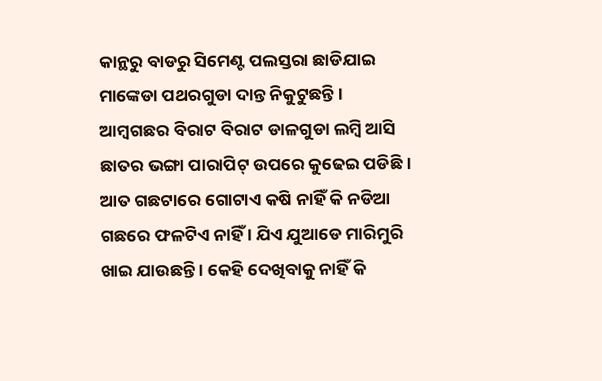କାନ୍ଥରୁ ବାଡରୁ ସିମେଣ୍ଟ ପଲସ୍ତରା ଛାଡିଯାଇ ମାଙ୍କେଡା ପଥରଗୁଡା ଦାନ୍ତ ନିକୁଟୁଛନ୍ତି । ଆମ୍ୱଗଛର ବିରାଟ ବିରାଟ ଡାଳଗୁଡା ଲମ୍ୱି ଆସି ଛାତର ଭଙ୍ଗା ପାରାପିଟ୍ ଉପରେ କୁଢେଇ ପଡିଛି । ଆତ ଗଛଟାରେ ଗୋଟାଏ କଷି ନାହିଁ କି ନଡିଆ ଗଛରେ ଫଳଟିଏ ନାହିଁ । ଯିଏ ଯୁଆଡେ ମାରିମୁରି ଖାଇ ଯାଉଛନ୍ତି । କେହି ଦେଖିବାକୁ ନାହିଁ କି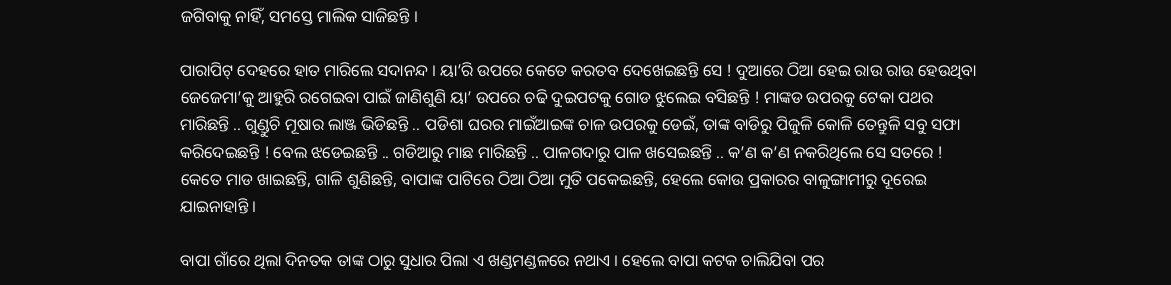ଜଗିବାକୁ ନାହିଁ, ସମସ୍ତେ ମାଲିକ ସାଜିଛନ୍ତି ।

ପାରାପିଟ୍ ଦେହରେ ହାତ ମାରିଲେ ସଦାନନ୍ଦ । ୟା’ରି ଉପରେ କେତେ କରତବ ଦେଖେଇଛନ୍ତି ସେ ! ଦୁଆରେ ଠିଆ ହେଇ ରାଉ ରାଉ ହେଉଥିବା ଜେଜେମା’କୁ ଆହୁରି ରଗେଇବା ପାଇଁ ଜାଣିଶୁଣି ୟା’ ଉପରେ ଚଢି ଦୁଇପଟକୁ ଗୋଡ ଝୁଲେଇ ବସିଛନ୍ତି ! ମାଙ୍କଡ ଉପରକୁ ଟେକା ପଥର ମାରିଛନ୍ତି .. ଗୁଣ୍ଡୁଚି ମୂଷାର ଲାଞ୍ଜ ଭିଡିଛନ୍ତି .. ପଡିଶା ଘରର ମାଇଁଆଇଙ୍କ ଚାଳ ଉପରକୁ ଡେଇଁ, ତାଙ୍କ ବାଡିରୁ ପିଜୁଳି କୋଳି ତେନ୍ତୁଳି ସବୁ ସଫା କରିଦେଇଛନ୍ତି ! ବେଲ ଝଡେଇଛନ୍ତି .. ଗଡିଆରୁ ମାଛ ମାରିଛନ୍ତି .. ପାଳଗଦାରୁ ପାଳ ଖସେଇଛନ୍ତି .. କ’ଣ କ’ଣ ନକରିଥିଲେ ସେ ସତରେ ! କେତେ ମାଡ ଖାଇଛନ୍ତି, ଗାଳି ଶୁଣିଛନ୍ତି, ବାପାଙ୍କ ପାଟିରେ ଠିଆ ଠିଆ ମୁତି ପକେଇଛନ୍ତି, ହେଲେ କୋଉ ପ୍ରକାରର ବାଳୁଙ୍ଗାମୀରୁ ଦୂରେଇ ଯାଇନାହାନ୍ତି ।

ବାପା ଗାଁରେ ଥିଲା ଦିନତକ ତାଙ୍କ ଠାରୁ ସୁଧାର ପିଲା ଏ ଖଣ୍ଡମଣ୍ଡଳରେ ନଥାଏ । ହେଲେ ବାପା କଟକ ଚାଲିଯିବା ପର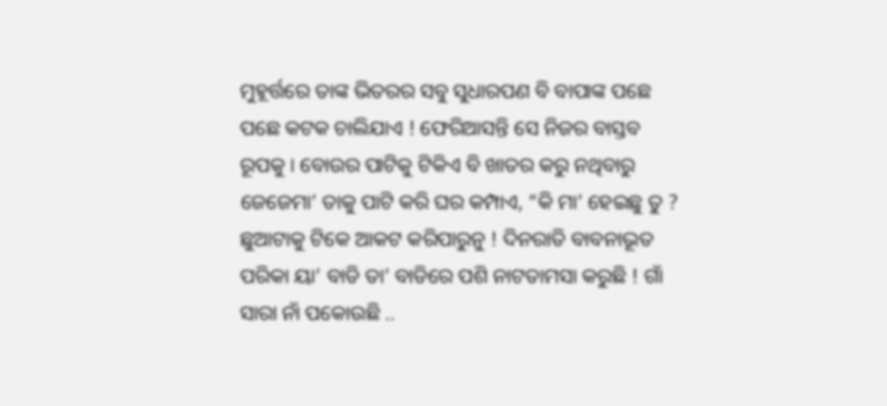ମୁହୂର୍ତ୍ତରେ ତାଙ୍କ ଭିତରର ସବୁ ସୁଧାରପଣ ବି ବାପାଙ୍କ ପଛେ ପଛେ କଟକ ଚାଲିଯାଏ ! ଫେରିଆସନ୍ତି ସେ ନିଜର ବାସ୍ତବ ରୂପକୁ । ବୋଉର ପାଟିକୁ ଟିକିଏ ବି ଖାତର କରୁ ନଥିବାରୁ ଜେଜେମା’ ତାକୁ ପାଟି କରି ଘର କମ୍ପାଏ, “କି ମା’ ହେଇଛୁ ତୁ ? ଛୁଆଟାକୁ ଟିକେ ଆକଟ କରିପାରୁନୁ ! ଦିନରାତି ବାବନାଭୂତ ପରିକା ୟା’ ବାଡି ତା’ ବାଡିରେ ପଶି ନାଟତାମସା କରୁଛି ! ଗାଁ ସାରା ନାଁ ପକୋଉଛି ..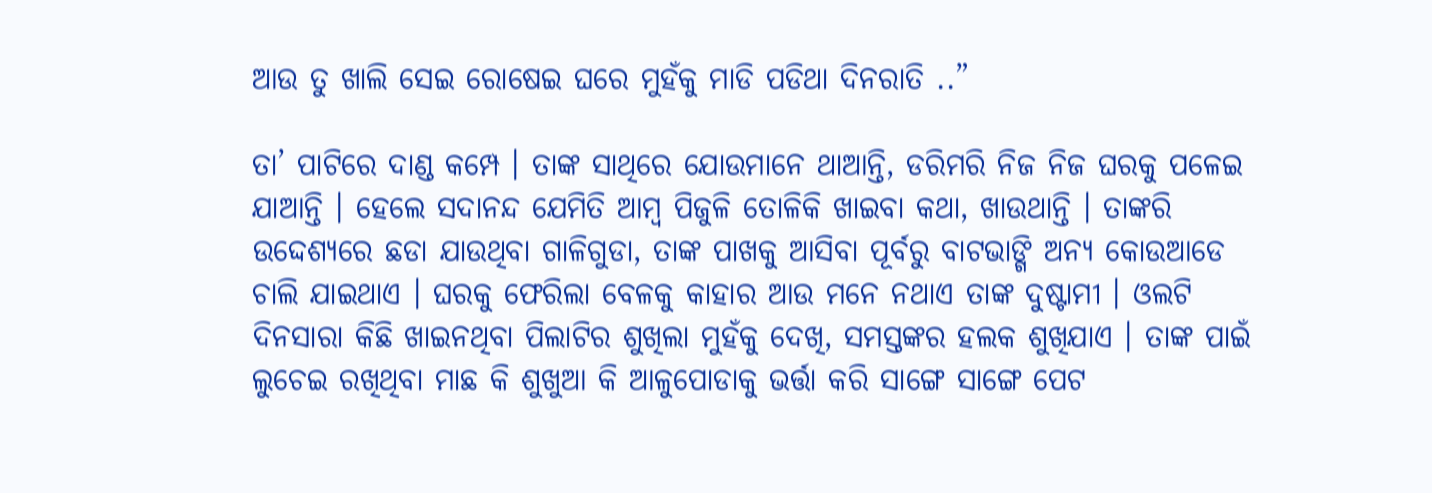ଆଉ ତୁ ଖାଲି ସେଇ ରୋଷେଇ ଘରେ ମୁହଁକୁ ମାଡି ପଡିଥା ଦିନରାତି ..”

ତା’ ପାଟିରେ ଦାଣ୍ଡ କମ୍ପେ । ତାଙ୍କ ସାଥିରେ ଯୋଉମାନେ ଥାଆନ୍ତି, ଡରିମରି ନିଜ ନିଜ ଘରକୁ ପଳେଇ ଯାଆନ୍ତି । ହେଲେ ସଦାନନ୍ଦ ଯେମିତି ଆମ୍ବ ପିଜୁଳି ତୋଳିକି ଖାଇବା କଥା, ଖାଉଥାନ୍ତି । ତାଙ୍କରି ଉଦ୍ଦେଶ୍ୟରେ ଛଡା ଯାଉଥିବା ଗାଳିଗୁଡା, ତାଙ୍କ ପାଖକୁ ଆସିବା ପୂର୍ବରୁ ବାଟଭାଙ୍ଗି ଅନ୍ୟ କୋଉଆଡେ ଚାଲି ଯାଇଥାଏ । ଘରକୁ ଫେରିଲା ବେଳକୁ କାହାର ଆଉ ମନେ ନଥାଏ ତାଙ୍କ ଦୁଷ୍ଟାମୀ । ଓଲଟି ଦିନସାରା କିଛି ଖାଇନଥିବା ପିଲାଟିର ଶୁଖିଲା ମୁହଁକୁ ଦେଖି, ସମସ୍ତଙ୍କର ହଲକ ଶୁଖିଯାଏ । ତାଙ୍କ ପାଇଁ ଲୁଚେଇ ରଖିଥିବା ମାଛ କି ଶୁଖୁଆ କି ଆଳୁପୋଡାକୁ ଭର୍ତ୍ତା କରି ସାଙ୍ଗେ ସାଙ୍ଗେ ପେଟ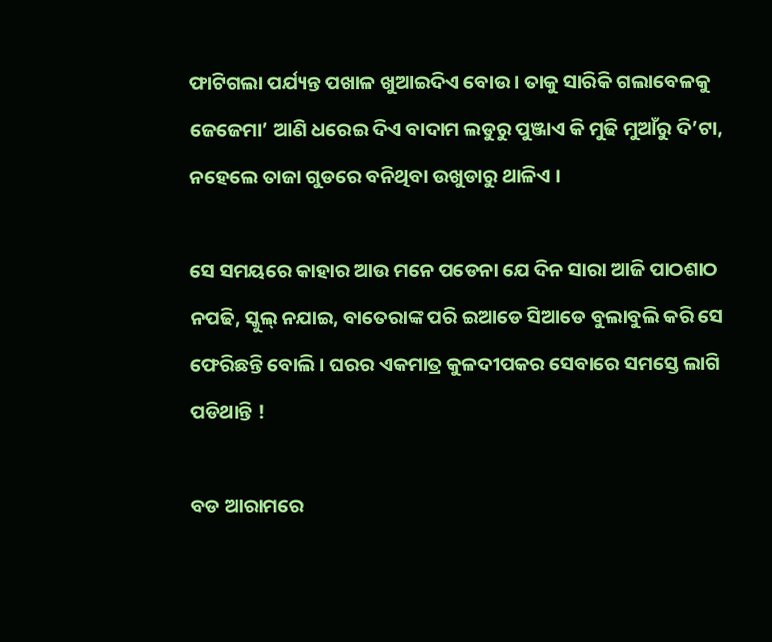ଫାଟିଗଲା ପର୍ଯ୍ୟନ୍ତ ପଖାଳ ଖୁଆଇଦିଏ ବୋଉ । ତାକୁ ସାରିକି ଗଲାବେଳକୁ ଜେଜେମା’ ଆଣି ଧରେଇ ଦିଏ ବାଦାମ ଲଡୁରୁ ପୁଞ୍ଜାଏ କି ମୁଢି ମୁଆଁରୁ ଦି’ଟା, ନହେଲେ ତାଜା ଗୁଡରେ ବନିଥିବା ଉଖୁଡାରୁ ଥାଳିଏ ।

ସେ ସମୟରେ କାହାର ଆଉ ମନେ ପଡେନା ଯେ ଦିନ ସାରା ଆଜି ପାଠଶାଠ ନପଢି, ସ୍କୁଲ୍ ନଯାଇ, ବାତେରାଙ୍କ ପରି ଇଆଡେ ସିଆଡେ ବୁଲାବୁଲି କରି ସେ ଫେରିଛନ୍ତି ବୋଲି । ଘରର ଏକମାତ୍ର କୁଳଦୀପକର ସେବାରେ ସମସ୍ତେ ଲାଗି ପଡିଥାନ୍ତି !

ବଡ ଆରାମରେ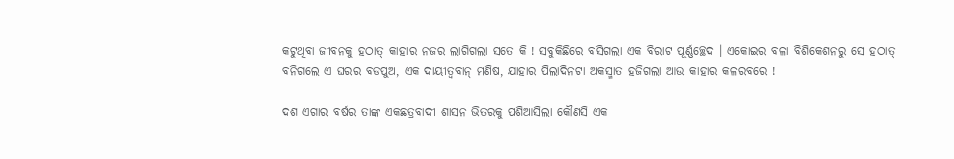କଟୁଥିବା ଜୀବନକୁ ହଠାତ୍ କାହାର ନଜର ଲାଗିଗଲା ସତେ କି ! ସବୁକିଛିରେ ବସିଗଲା ଏକ ବିରାଟ ପୂର୍ଣ୍ଣଚ୍ଛେଦ । ଏକୋଇର ବଳା ବିଶିକେଶନରୁ ସେ ହଠାତ୍ ବନିଗଲେ ଏ ଘରର ବଡପୁଅ, ଏକ ଦାୟୀତ୍ବବାନ୍ ମଣିଷ, ଯାହାର ପିଲାଦିନଟା ଅକସ୍ମାତ ହଜିଗଲା ଆଉ କାହାର କଳରବରେ !

ଦଶ ଏଗାର ବର୍ଷର ତାଙ୍କ ଏକଛତ୍ରବାଦୀ ଶାସନ ଭିତରକୁ ପଶିଆସିଲା କୌଣସି ଏକ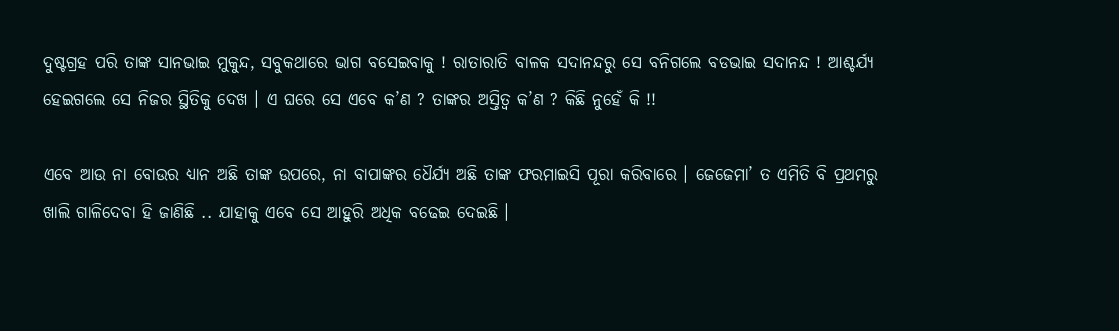ଦୁଷ୍ଟଗ୍ରହ ପରି ତାଙ୍କ ସାନଭାଇ ମୁକୁନ୍ଦ, ସବୁକଥାରେ ଭାଗ ବସେଇବାକୁ ! ରାତାରାତି ବାଳକ ସଦାନନ୍ଦରୁ ସେ ବନିଗଲେ ବଡଭାଇ ସଦାନନ୍ଦ ! ଆଶ୍ଚର୍ଯ୍ୟ ହେଇଗଲେ ସେ ନିଜର ସ୍ଥିତିକୁ ଦେଖ । ଏ ଘରେ ସେ ଏବେ କ’ଣ ? ତାଙ୍କର ଅସ୍ତିତ୍ବ କ’ଣ ? କିଛି ନୁହେଁ କି !!

ଏବେ ଆଉ ନା ବୋଉର ଧ୍ୟାନ ଅଛି ତାଙ୍କ ଉପରେ, ନା ବାପାଙ୍କର ଧୈର୍ଯ୍ୟ ଅଛି ତାଙ୍କ ଫରମାଇସି ପୂରା କରିବାରେ । ଜେଜେମା’ ତ ଏମିତି ବି ପ୍ରଥମରୁ ଖାଲି ଗାଳିଦେବା ହି ଜାଣିଛି .. ଯାହାକୁ ଏବେ ସେ ଆହୁରି ଅଧିକ ବଢେଇ ଦେଇଛି ।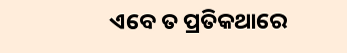ଏବେ ତ ପ୍ରତିକଥାରେ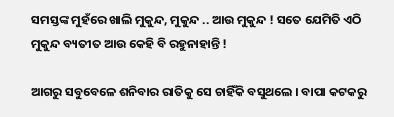ସମସ୍ତଙ୍କ ମୁହଁରେ ଖାଲି ମୁକୁନ୍ଦ, ମୁକୁନ୍ଦ .. ଆଉ ମୁକୁନ୍ଦ ! ସତେ ଯେମିତି ଏଠି ମୁକୁନ୍ଦ ବ୍ୟତୀତ ଆଉ କେହି ବି ରହୁନାହାନ୍ତି !

ଆଗରୁ ସବୁବେଳେ ଶନିବାର ରାତିକୁ ସେ ଚାହିଁକି ବସୁଥଲେ । ବାପା କଟକରୁ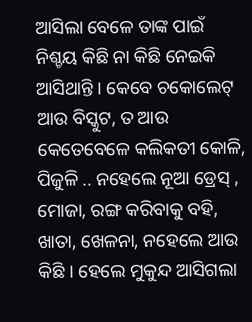ଆସିଲା ବେଳେ ତାଙ୍କ ପାଇଁ ନିଶ୍ଚୟ କିଛି ନା କିଛି ନେଇକି ଆସିଥାନ୍ତି । କେବେ ଚକୋଲେଟ୍ ଆଉ ବିସ୍କୁଟ, ତ ଆଉ କେତେବେଳେ କଲିକତୀ କୋଳି, ପିଜୁଳି .. ନହେଲେ ନୂଆ ଡ୍ରେସ୍ , ମୋଜା, ରଙ୍ଗ କରିବାକୁ ବହି, ଖାତା, ଖେଳନା, ନହେଲେ ଆଉ କିଛି । ହେଲେ ମୁକୁନ୍ଦ ଆସିଗଲା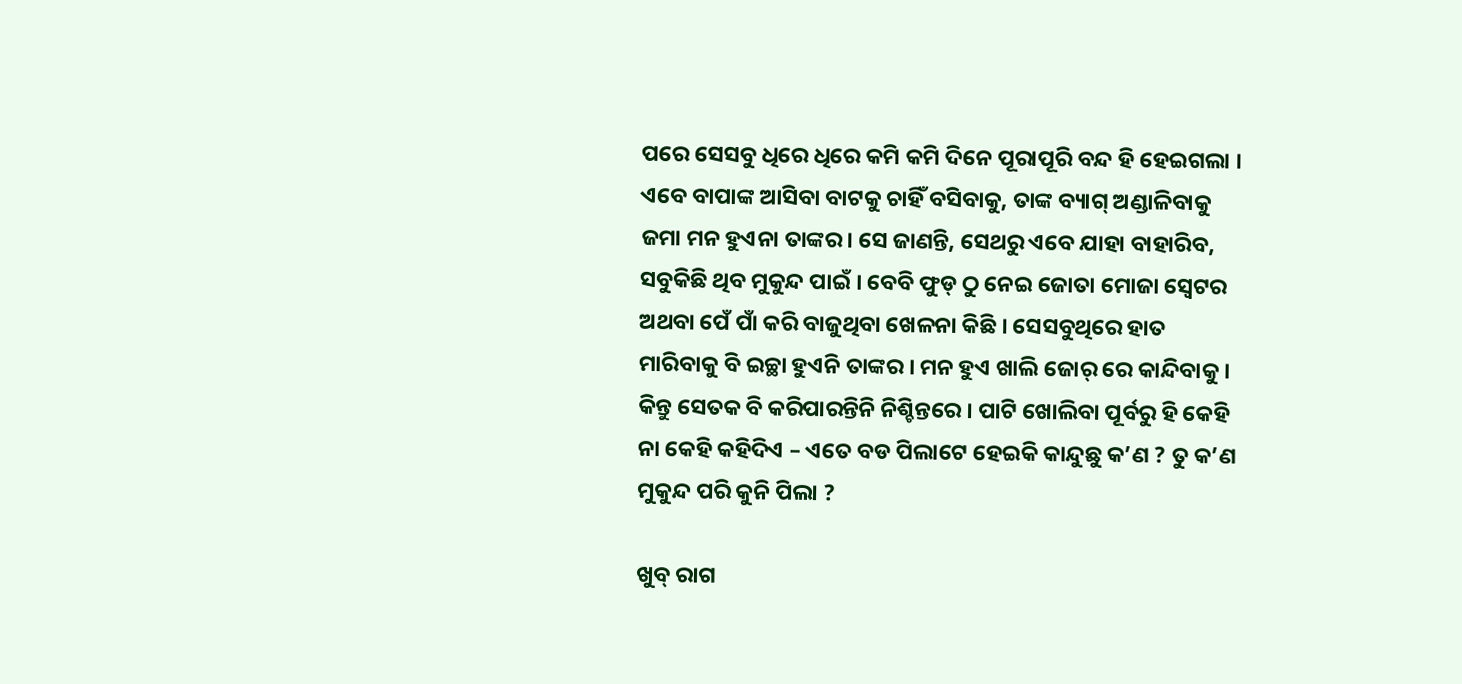ପରେ ସେସବୁ ଧିରେ ଧିରେ କମି କମି ଦିନେ ପୂରାପୂରି ବନ୍ଦ ହି ହେଇଗଲା । ଏବେ ବାପାଙ୍କ ଆସିବା ବାଟକୁ ଚାହିଁ ବସିବାକୁ, ତାଙ୍କ ବ୍ୟାଗ୍ ଅଣ୍ଡାଳିବାକୁ ଜମା ମନ ହୁଏନା ତାଙ୍କର। ସେ ଜାଣନ୍ତି, ସେଥରୁ ଏବେ ଯାହା ବାହାରିବ, ସବୁକିଛି ଥିବ ମୁକୁନ୍ଦ ପାଇଁ । ବେବି ଫୁଡ୍ ଠୁ ନେଇ ଜୋତା ମୋଜା ସ୍ବେଟର ଅଥବା ପେଁ ପାଁ କରି ବାଜୁଥିବା ଖେଳନା କିଛି । ସେସବୁଥିରେ ହାତ ମାରିବାକୁ ବି ଇଚ୍ଛା ହୁଏନି ତାଙ୍କର । ମନ ହୁଏ ଖାଲି ଜୋର୍ ରେ କାନ୍ଦିବାକୁ । କିନ୍ତୁ ସେତକ ବି କରିପାରନ୍ତିନି ନିଶ୍ଚିନ୍ତରେ । ପାଟି ଖୋଲିବା ପୂର୍ବରୁ ହି କେହି ନା କେହି କହିଦିଏ – ଏତେ ବଡ ପିଲାଟେ ହେଇକି କାନ୍ଦୁଛୁ କ’ଣ ? ତୁ କ’ଣ ମୁକୁନ୍ଦ ପରି କୁନି ପିଲା ?

ଖୁବ୍ ରାଗ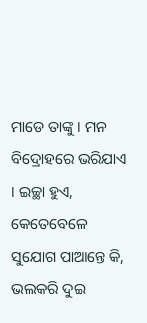ମାଡେ ତାଙ୍କୁ । ମନ ବିଦ୍ରୋହରେ ଭରିଯାଏ । ଇଚ୍ଛା ହୁଏ, କେତେବେଳେ ସୁଯୋଗ ପାଆନ୍ତେ କି, ଭଲକରି ଦୁଇ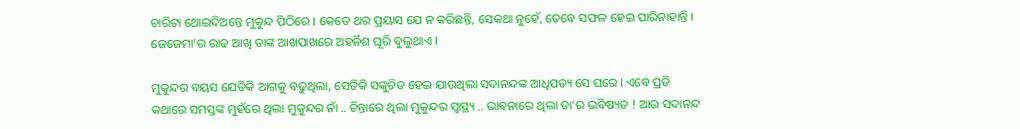ଚାରିଟା ଥୋଇଦିଅନ୍ତେ ମୁକୁନ୍ଦ ପିଠିରେ । କେତେ ଥର ପ୍ରୟାସ ଯେ ନ କରିଛନ୍ତି, ସେକଥା ନୁହେଁ, ତେବେ ସଫଳ ହେଇ ପାରିନାହାନ୍ତି । ଜେଜେମା’ର ରାଢ ଆଖି ତାଙ୍କ ଆଖପାଖରେ ଅହର୍ନିଶ ଘୂରି ବୁଲୁଥାଏ ।

ମୁକୁନ୍ଦର ବୟସ ଯେତିକି ଆଗକୁ ବଢୁଥିଲା, ସେତିକି ସଙ୍କୁଚିତ ହେଇ ଯାଉଥିଲା ସଦାନନ୍ଦଙ୍କ ଆଧିପତ୍ୟ ସେ ଘରେ । ଏବେ ପ୍ରତି କଥାରେ ସମସ୍ତଙ୍କ ମୁହଁରେ ଥିଲା ମୁକୁନ୍ଦର ନାଁ .. ଚିନ୍ତାରେ ଥିଲା ମୁକୁନ୍ଦର ସ୍ବାସ୍ଥ୍ୟ .. ଭାବନାରେ ଥିଲା ତା’ର ଭବିଷ୍ୟତ ! ଆଉ ସଦାନନ୍ଦ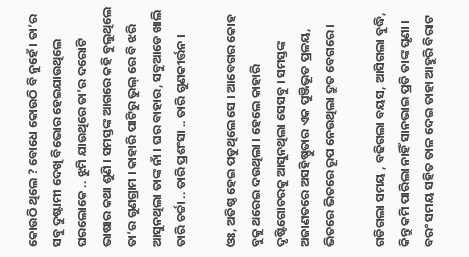କୋଉଠି ଥିଲେ ? ବୋଧେ କୋଉଠି ବି ନୁହେଁ । ତା’ର ସବୁ ଦୁଷ୍ଟାମୀ ଦେଖି ବିଭୋର ହେଇଯାଉଥିଲେ ଘରଲୋକେ .. ଝୁମି ଯାଉଥିରେ ତା’ର ଦରୋଟି ଭାଷାର କଥା ଶୁଣି । ସମସ୍ତଙ୍କ ଆଗରେ କହି ବୁଲୁଥିଲେ ତା’ର ଗୁଣଗ୍ରାମ । କାହାରି ପାଟିରୁ ଭୁଲ୍ ରେ ବି ଝରି ଆସୁନଥିଲା ତାଙ୍କ ନାଁ । ଘର ବାହାର, ସବୁଆଡେ ଖାଲି ତାରି ଚର୍ଚ୍ଚା .. ତାରି ପ୍ରଶଂସା .. ତାରି ଗୁଣକୀର୍ତ୍ତନ ।

ଓଃ, ଅତିଷ୍ଠ ହେଇ ପଡୁଥିଲେ ସେ । ଆବେଗର କୋହ ବୁକୁ ଥରେଇ ଦଉଥିଲା । ହେଲେ କାହାରି ଦୃଷ୍ଟିଗୋଚରକୁ ଆସୁନଥିଲା ସେସବୁ । ସମସ୍ତଙ୍କ ଅଜାଣତରେ ଅସହିଷ୍ଣୁତାର ଏକ ପୁଞ୍ଜିଭୂତ ପ୍ରଳୟ, ଭିତରେ ଭିତରେ ରୂପ ନେଉଥିଲା ଦ୍ରୁତ ବେଗରେ ।

ଗଡିଗଲା ସମୟ , ବଢିଗଲା ବୟସ, ଆସିଗଲା ବୁଦ୍ଧି, କିନ୍ତୁ କମି ପାରିଲା ନାହିଁ ସାନଭାଇ ପ୍ରତି ତାଙ୍କ ଘୃଣା । ବରଂ ସମୟ ସହିତ ତାଳ ଦେଇ ତାହା ଆହୁରି ବିରାଟ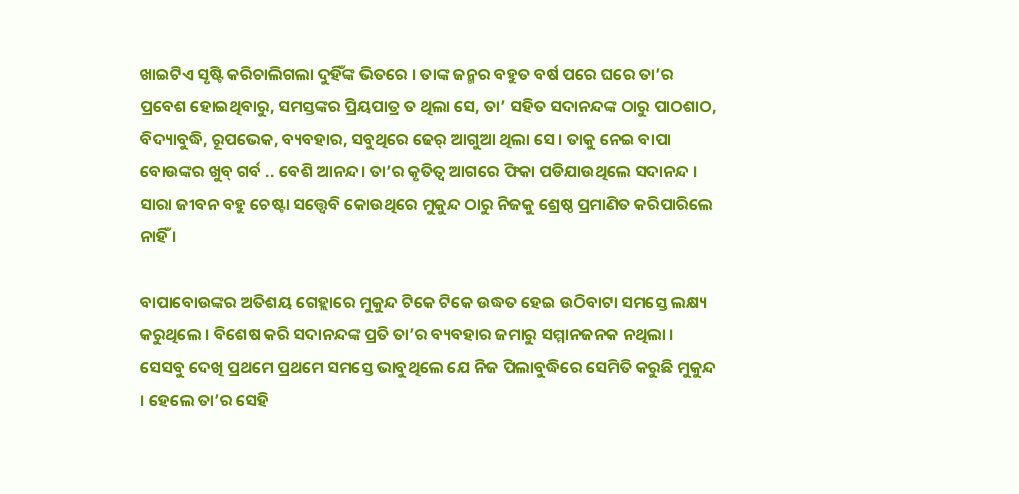ଖାଇଟିଏ ସୃଷ୍ଟି କରିଚାଲିଗଲା ଦୁହିଁଙ୍କ ଭିତରେ । ତାଙ୍କ ଜନ୍ମର ବହୁତ ବର୍ଷ ପରେ ଘରେ ତା’ର ପ୍ରବେଶ ହୋଇଥିବାରୁ, ସମସ୍ତଙ୍କର ପ୍ରିୟପାତ୍ର ତ ଥିଲା ସେ, ତା’ ସହିତ ସଦାନନ୍ଦଙ୍କ ଠାରୁ ପାଠଶାଠ, ବିଦ୍ୟାବୁଦ୍ଧି, ରୂପଭେକ, ବ୍ୟବହାର, ସବୁଥିରେ ଢେର୍ ଆଗୁଆ ଥିଲା ସେ । ତାକୁ ନେଇ ବାପା ବୋଉଙ୍କର ଖୁବ୍ ଗର୍ବ .. ବେଶି ଆନନ୍ଦ। ତା’ର କୃତିତ୍ବ ଆଗରେ ଫିକା ପଡିଯାଉଥିଲେ ସଦାନନ୍ଦ । ସାରା ଜୀବନ ବହୁ ଚେଷ୍ଟା ସତ୍ତ୍ବେବି କୋଉଥିରେ ମୁକୁନ୍ଦ ଠାରୁ ନିଜକୁ ଶ୍ରେଷ୍ଠ ପ୍ରମାଣିତ କରିପାରିଲେ ନାହିଁ ।

ବାପାବୋଉଙ୍କର ଅତିଶୟ ଗେହ୍ଲାରେ ମୁକୁନ୍ଦ ଟିକେ ଟିକେ ଉଦ୍ଧତ ହେଇ ଉଠିବାଟା ସମସ୍ତେ ଲକ୍ଷ୍ୟ କରୁଥିଲେ । ବିଶେଷ କରି ସଦାନନ୍ଦଙ୍କ ପ୍ରତି ତା’ର ବ୍ୟବହାର ଜମାରୁ ସମ୍ମାନଜନକ ନଥିଲା । ସେସବୁ ଦେଖି ପ୍ରଥମେ ପ୍ରଥମେ ସମସ୍ତେ ଭାବୁଥିଲେ ଯେ ନିଜ ପିଲାବୁଦ୍ଧିରେ ସେମିତି କରୁଛି ମୁକୁନ୍ଦ । ହେଲେ ତା’ର ସେହି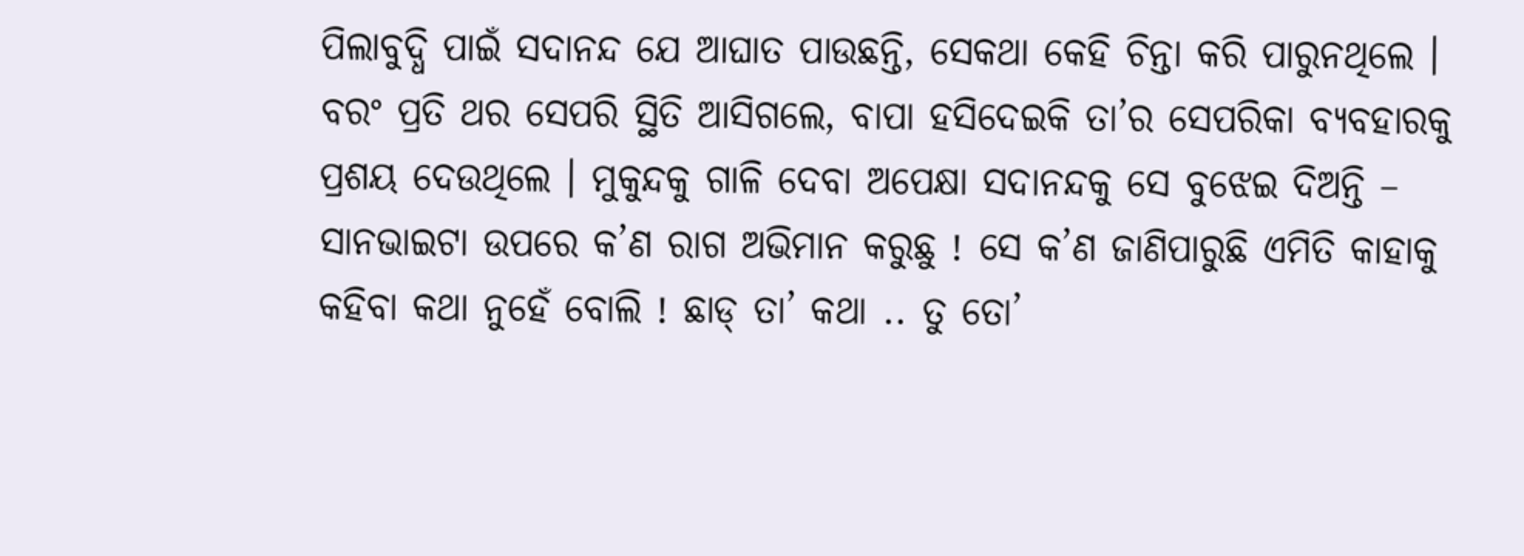ପିଲାବୁଦ୍ଧି ପାଇଁ ସଦାନନ୍ଦ ଯେ ଆଘାତ ପାଉଛନ୍ତି, ସେକଥା କେହି ଚିନ୍ତା କରି ପାରୁନଥିଲେ । ବରଂ ପ୍ରତି ଥର ସେପରି ସ୍ଥିତି ଆସିଗଲେ, ବାପା ହସିଦେଇକି ତା’ର ସେପରିକା ବ୍ୟବହାରକୁ ପ୍ରଶୟ ଦେଉଥିଲେ । ମୁକୁନ୍ଦକୁ ଗାଳି ଦେବା ଅପେକ୍ଷା ସଦାନନ୍ଦକୁ ସେ ବୁଝେଇ ଦିଅନ୍ତି – ସାନଭାଇଟା ଉପରେ କ’ଣ ରାଗ ଅଭିମାନ କରୁଛୁ ! ସେ କ’ଣ ଜାଣିପାରୁଛି ଏମିତି କାହାକୁ କହିବା କଥା ନୁହେଁ ବୋଲି ! ଛାଡ୍ ତା’ କଥା .. ତୁ ତୋ’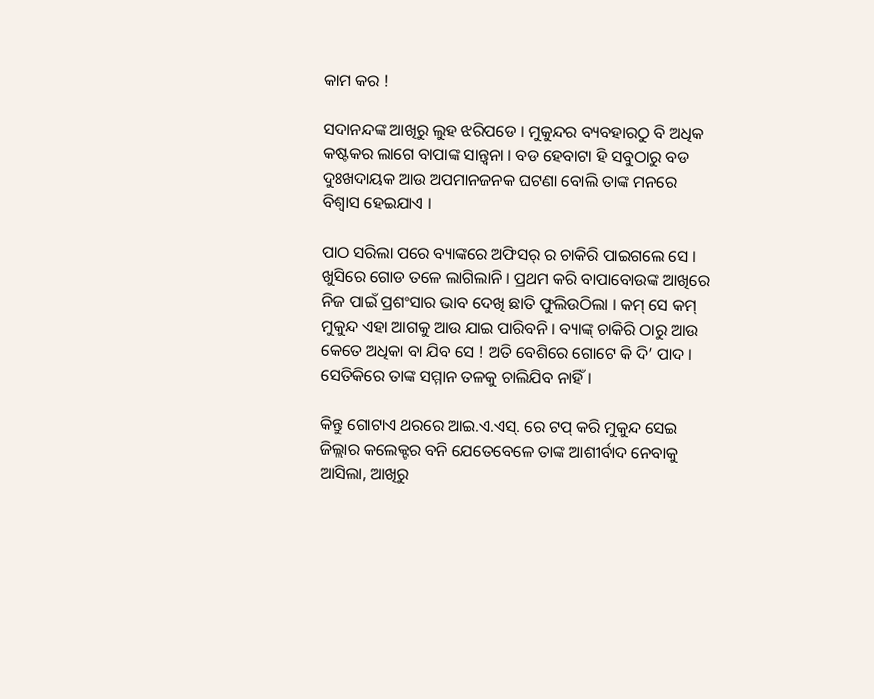କାମ କର !

ସଦାନନ୍ଦଙ୍କ ଆଖିରୁ ଲୁହ ଝରିପଡେ । ମୁକୁନ୍ଦର ବ୍ୟବହାରଠୁ ବି ଅଧିକ କଷ୍ଟକର ଲାଗେ ବାପାଙ୍କ ସାନ୍ତ୍ବନା । ବଡ ହେବାଟା ହି ସବୁଠାରୁ ବଡ ଦୁଃଖଦାୟକ ଆଉ ଅପମାନଜନକ ଘଟଣା ବୋଲି ତାଙ୍କ ମନରେ ବିଶ୍ବାସ ହେଇଯାଏ ।

ପାଠ ସରିଲା ପରେ ବ୍ୟାଙ୍କରେ ଅଫିସର୍ ର ଚାକିରି ପାଇଗଲେ ସେ । ଖୁସିରେ ଗୋଡ ତଳେ ଲାଗିଲାନି । ପ୍ରଥମ କରି ବାପାବୋଉଙ୍କ ଆଖିରେ ନିଜ ପାଇଁ ପ୍ରଶଂସାର ଭାବ ଦେଖି ଛାତି ଫୁଲିଉଠିଲା । କମ୍ ସେ କମ୍ ମୁକୁନ୍ଦ ଏହା ଆଗକୁ ଆଉ ଯାଇ ପାରିବନି । ବ୍ୟାଙ୍କ୍ ଚାକିରି ଠାରୁ ଆଉ କେତେ ଅଧିକା ବା ଯିବ ସେ ! ଅତି ବେଶିରେ ଗୋଟେ କି ଦି’ ପାଦ । ସେତିକିରେ ତାଙ୍କ ସମ୍ମାନ ତଳକୁ ଚାଲିଯିବ ନାହିଁ ।

କିନ୍ତୁ ଗୋଟାଏ ଥରରେ ଆଇ.ଏ.ଏସ୍‍. ରେ ଟପ୍ କରି ମୁକୁନ୍ଦ ସେଇ ଜିଲ୍ଲାର କଲେକ୍ଟର ବନି ଯେତେବେଳେ ତାଙ୍କ ଆଶୀର୍ବାଦ ନେବାକୁ ଆସିଲା, ଆଖିରୁ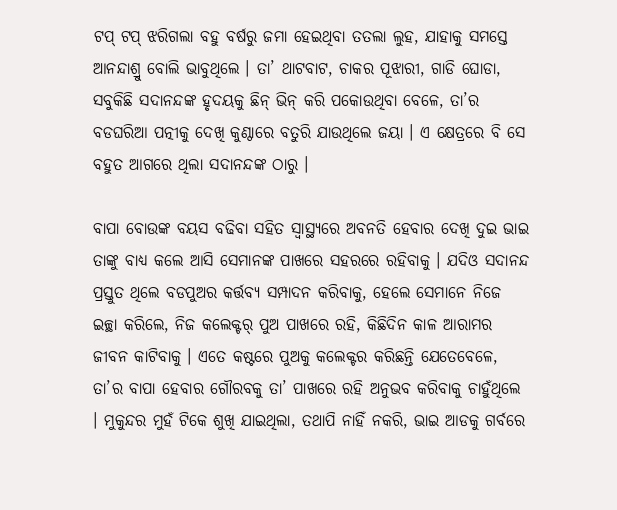ଟପ୍ ଟପ୍ ଝରିଗଲା ବହୁ ବର୍ଷରୁ ଜମା ହେଇଥିବା ତତଲା ଲୁହ, ଯାହାକୁ ସମସ୍ତେ ଆନନ୍ଦାଶ୍ରୁ ବୋଲି ଭାବୁଥିଲେ । ତା’ ଥାଟବାଟ, ଚାକର ପୂଝାରୀ, ଗାଡି ଘୋଡା, ସବୁକିଛି ସଦାନନ୍ଦଙ୍କ ହୃଦୟକୁ ଛିନ୍ ଭିନ୍ କରି ପକୋଉଥିବା ବେଳେ, ତା’ର ବଡଘରିଆ ପତ୍ନୀକୁ ଦେଖି କୁଣ୍ଠାରେ ବତୁରି ଯାଉଥିଲେ ଜୟା । ଏ କ୍ଷେତ୍ରରେ ବି ସେ ବହୁତ ଆଗରେ ଥିଲା ସଦାନନ୍ଦଙ୍କ ଠାରୁ ।

ବାପା ବୋଉଙ୍କ ବୟସ ବଢିବା ସହିତ ସ୍ବାସ୍ଥ୍ୟରେ ଅବନତି ହେବାର ଦେଖି ଦୁଇ ଭାଇ ତାଙ୍କୁ ବାଧ୍ୟ କଲେ ଆସି ସେମାନଙ୍କ ପାଖରେ ସହରରେ ରହିବାକୁ । ଯଦିଓ ସଦାନନ୍ଦ ପ୍ରସ୍ତୁତ ଥିଲେ ବଡପୁଅର କର୍ତ୍ତବ୍ୟ ସମ୍ପାଦନ କରିବାକୁ, ହେଲେ ସେମାନେ ନିଜେ ଇଚ୍ଛା କରିଲେ, ନିଜ କଲେକ୍ଟର୍ ପୁଅ ପାଖରେ ରହି, କିଛିଦିନ କାଳ ଆରାମର ଜୀବନ କାଟିବାକୁ । ଏତେ କଷ୍ଟରେ ପୁଅକୁ କଲେକ୍ଟର କରିଛନ୍ତି ଯେତେବେଳେ, ତା’ର ବାପା ହେବାର ଗୌରବକୁ ତା’ ପାଖରେ ରହି ଅନୁଭବ କରିବାକୁ ଚାହୁଁଥିଲେ । ମୁକୁନ୍ଦର ମୁହଁ ଟିକେ ଶୁଖି ଯାଇଥିଲା, ତଥାପି ନାହିଁ ନକରି, ଭାଇ ଆଡକୁ ଗର୍ବରେ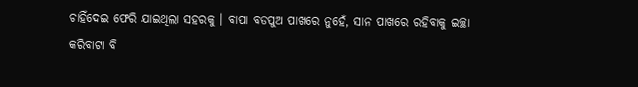ଚାହିଁଦେଇ ଫେରି ଯାଇଥିଲା ସହରକୁ । ବାପା ବଡପୁଅ ପାଖରେ ନୁହେଁ, ସାନ ପାଖରେ ରହିବାକୁ ଇଚ୍ଛା କରିବାଟା ବି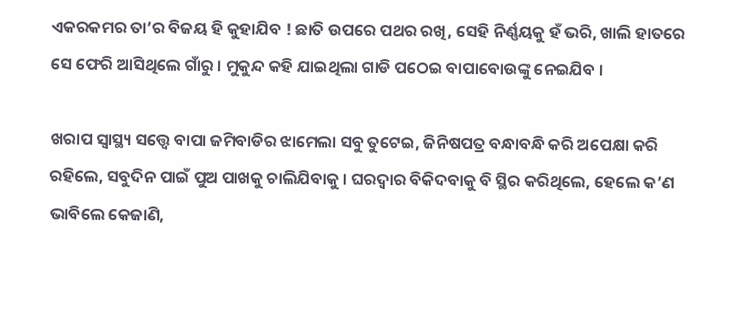ଏକରକମର ତା’ର ବିଜୟ ହି କୁହାଯିବ ! ଛାତି ଉପରେ ପଥର ରଖି, ସେହି ନିର୍ଣ୍ଣୟକୁ ହଁ ଭରି, ଖାଲି ହାତରେ ସେ ଫେରି ଆସିଥିଲେ ଗାଁରୁ । ମୁକୁନ୍ଦ କହି ଯାଇଥିଲା ଗାଡି ପଠେଇ ବାପାବୋଉଙ୍କୁ ନେଇଯିବ ।

ଖରାପ ସ୍ବାସ୍ଥ୍ୟ ସତ୍ତ୍ବେ ବାପା ଜମିବାଡିର ଝାମେଲା ସବୁ ତୁଟେଇ, ଜିନିଷପତ୍ର ବନ୍ଧାବନ୍ଧି କରି ଅପେକ୍ଷା କରି ରହିଲେ, ସବୁଦିନ ପାଇଁ ପୁଅ ପାଖକୁ ଚାଲିଯିବାକୁ । ଘରଦ୍ବାର ବିକିଦବାକୁ ବି ସ୍ଥିର କରିଥିଲେ, ହେଲେ କ’ଣ ଭାବିଲେ କେଜାଣି,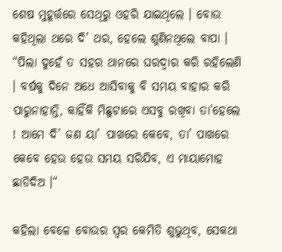ଶେଷ ମୁହୂର୍ତ୍ତରେ ସେଥିରୁ ଓହରି ଯାଇଥିଲେ । ବୋଉ କହିଥିଲା ଥରେ ଦି’ ଥର, ହେଲେ ଶୁଣିନଥିଲେ ବାପା । “ପିଲା ଦୁହେଁ ତ ସହର ଥାନରେ ଘରଦ୍ବାର କରି ରହିଲେଣି । ବର୍ଷକୁ ଦିନେ ଅଧେ ଆସିବାକୁ ବି ସମୟ ବାହାର କରି ପାରୁନାହାନ୍ତି, କାହିଁକି ମିଛୁଟାରେ ଏସବୁ ରଖିବା ତା’ହେଲେ ! ଆମେ ଦି’ ଜଣ ୟା’ ପାଖରେ କେବେ, ତା’ ପାଖରେ କେବେ ହେଉ ହେଉ ସମୟ ସରିଯିବ, ଏ ମାୟାମୋହ ଛାଡିଦିଅ ।“

କହିଲା ବେଳେ ବୋଉର ସ୍ବର କେମିତି ଶୁଭୁଥିବ, ସେକଥା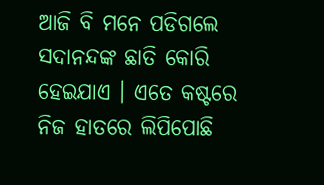ଆଜି ବି ମନେ ପଡିଗଲେ ସଦାନନ୍ଦଙ୍କ ଛାତି କୋରି ହେଇଯାଏ । ଏତେ କଷ୍ଟରେ ନିଜ ହାତରେ ଲିପିପୋଛି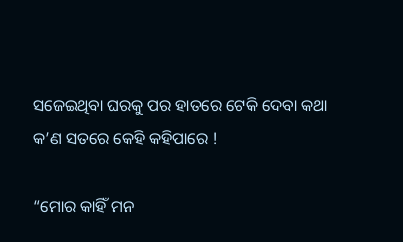ସଜେଇଥିବା ଘରକୁ ପର ହାତରେ ଟେକି ଦେବା କଥା କ’ଣ ସତରେ କେହି କହିପାରେ !

“ମୋର କାହିଁ ମନ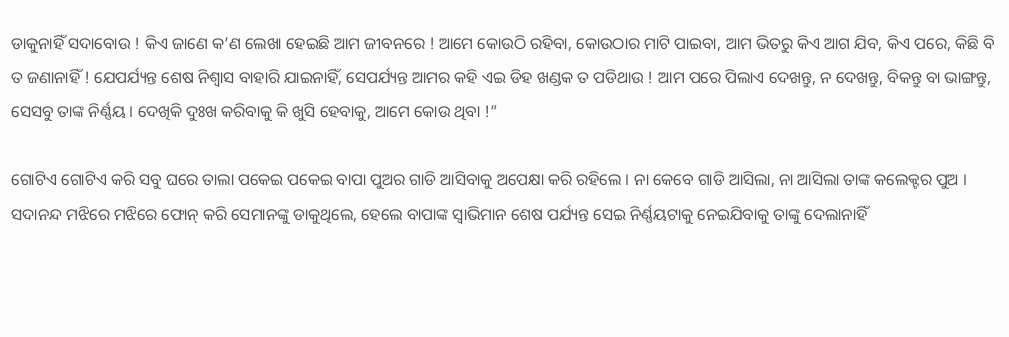ଡାକୁନାହିଁ ସଦାବୋଉ ! କିଏ ଜାଣେ କ’ଣ ଲେଖା ହେଇଛି ଆମ ଜୀବନରେ ! ଆମେ କୋଉଠି ରହିବା, କୋଉଠାର ମାଟି ପାଇବା, ଆମ ଭିତରୁ କିଏ ଆଗ ଯିବ, କିଏ ପରେ, କିଛି ବି ତ ଜଣାନାହିଁ ! ଯେପର୍ଯ୍ୟନ୍ତ ଶେଷ ନିଶ୍ବାସ ବାହାରି ଯାଇନାହିଁ, ସେପର୍ଯ୍ୟନ୍ତ ଆମର କହି ଏଇ ଡିହ ଖଣ୍ଡକ ତ ପଡିଥାଉ ! ଆମ ପରେ ପିଲାଏ ଦେଖନ୍ତୁ, ନ ଦେଖନ୍ତୁ, ବିକନ୍ତୁ ବା ଭାଙ୍ଗନ୍ତୁ, ସେସବୁ ତାଙ୍କ ନିର୍ଣ୍ଣୟ । ଦେଖିକି ଦୁଃଖ କରିବାକୁ କି ଖୁସି ହେବାକୁ, ଆମେ କୋଉ ଥିବା !”

ଗୋଟିଏ ଗୋଟିଏ କରି ସବୁ ଘରେ ତାଲା ପକେଇ ପକେଇ ବାପା ପୁଅର ଗାଡି ଆସିବାକୁ ଅପେକ୍ଷା କରି ରହିଲେ । ନା କେବେ ଗାଡି ଆସିଲା, ନା ଆସିଲା ତାଙ୍କ କଲେକ୍ଟର ପୁଅ । ସଦାନନ୍ଦ ମଝିରେ ମଝିରେ ଫୋନ୍ କରି ସେମାନଙ୍କୁ ଡାକୁଥିଲେ, ହେଲେ ବାପାଙ୍କ ସ୍ବାଭିମାନ ଶେଷ ପର୍ଯ୍ୟନ୍ତ ସେଇ ନିର୍ଣ୍ଣୟଟାକୁ ନେଇଯିବାକୁ ତାଙ୍କୁ ଦେଲାନାହିଁ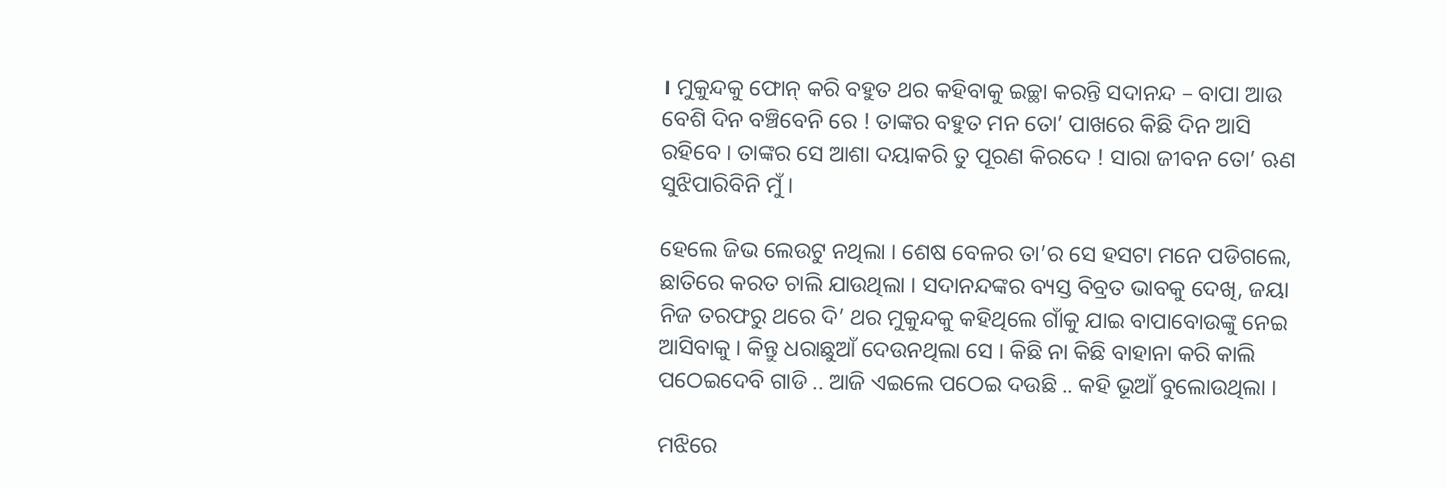। ମୁକୁନ୍ଦକୁ ଫୋନ୍ କରି ବହୁତ ଥର କହିବାକୁ ଇଚ୍ଛା କରନ୍ତି ସଦାନନ୍ଦ – ବାପା ଆଉ ବେଶି ଦିନ ବଞ୍ଚିବେନି ରେ ! ତାଙ୍କର ବହୁତ ମନ ତୋ’ ପାଖରେ କିଛି ଦିନ ଆସି ରହିବେ । ତାଙ୍କର ସେ ଆଶା ଦୟାକରି ତୁ ପୂରଣ କିରଦେ ! ସାରା ଜୀବନ ତୋ’ ଋଣ ସୁଝିପାରିବିନି ମୁଁ ।

ହେଲେ ଜିଭ ଲେଉଟୁ ନଥିଲା । ଶେଷ ବେଳର ତା’ର ସେ ହସଟା ମନେ ପଡିଗଲେ, ଛାତିରେ କରତ ଚାଲି ଯାଉଥିଲା । ସଦାନନ୍ଦଙ୍କର ବ୍ୟସ୍ତ ବିବ୍ରତ ଭାବକୁ ଦେଖି, ଜୟା ନିଜ ତରଫରୁ ଥରେ ଦି’ ଥର ମୁକୁନ୍ଦକୁ କହିଥିଲେ ଗାଁକୁ ଯାଇ ବାପାବୋଉଙ୍କୁ ନେଇ ଆସିବାକୁ । କିନ୍ତୁ ଧରାଛୁଆଁ ଦେଉନଥିଲା ସେ । କିଛି ନା କିଛି ବାହାନା କରି କାଲି ପଠେଇଦେବି ଗାଡି .. ଆଜି ଏଇଲେ ପଠେଇ ଦଉଛି .. କହି ଭୂଆଁ ବୁଲୋଉଥିଲା ।

ମଝିରେ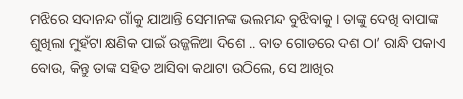ମଝିରେ ସଦାନନ୍ଦ ଗାଁକୁ ଯାଆନ୍ତି ସେମାନଙ୍କ ଭଲମନ୍ଦ ବୁଝିବାକୁ । ତାଙ୍କୁ ଦେଖି ବାପାଙ୍କ ଶୁଖିଲା ମୁହଁଟା କ୍ଷଣିକ ପାଇଁ ଉଜ୍ଜଳିଆ ଦିଶେ .. ବାତ ଗୋଡରେ ଦଶ ଠା’ ରାନ୍ଧି ପକାଏ ବୋଉ, କିନ୍ତୁ ତାଙ୍କ ସହିତ ଆସିବା କଥାଟା ଉଠିଲେ, ସେ ଆଖିର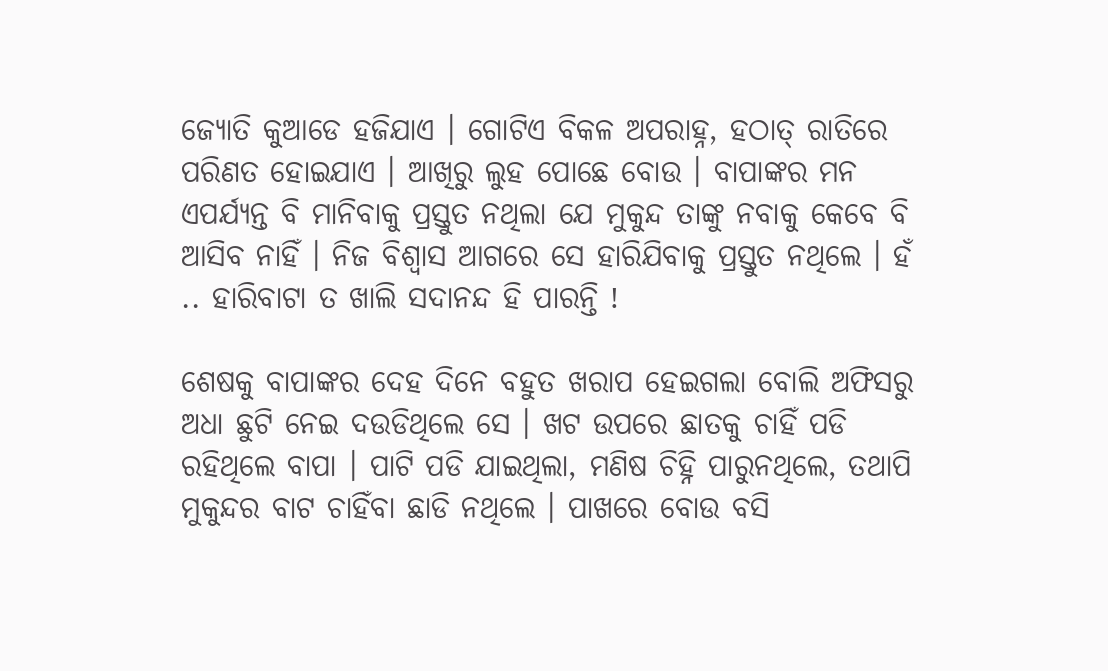ଜ୍ୟୋତି କୁଆଡେ ହଜିଯାଏ । ଗୋଟିଏ ବିକଳ ଅପରାହ୍ନ, ହଠାତ୍ ରାତିରେ ପରିଣତ ହୋଇଯାଏ । ଆଖିରୁ ଲୁହ ପୋଛେ ବୋଉ । ବାପାଙ୍କର ମନ ଏପର୍ଯ୍ୟନ୍ତ ବି ମାନିବାକୁ ପ୍ରସ୍ତୁତ ନଥିଲା ଯେ ମୁକୁନ୍ଦ ତାଙ୍କୁ ନବାକୁ କେବେ ବି ଆସିବ ନାହିଁ । ନିଜ ବିଶ୍ବାସ ଆଗରେ ସେ ହାରିଯିବାକୁ ପ୍ରସ୍ତୁତ ନଥିଲେ । ହଁ .. ହାରିବାଟା ତ ଖାଲି ସଦାନନ୍ଦ ହି ପାରନ୍ତି !

ଶେଷକୁ ବାପାଙ୍କର ଦେହ ଦିନେ ବହୁତ ଖରାପ ହେଇଗଲା ବୋଲି ଅଫିସରୁ ଅଧା ଛୁଟି ନେଇ ଦଉଡିଥିଲେ ସେ । ଖଟ ଉପରେ ଛାତକୁ ଚାହିଁ ପଡି ରହିଥିଲେ ବାପା । ପାଟି ପଡି ଯାଇଥିଲା, ମଣିଷ ଚିହ୍ନି ପାରୁନଥିଲେ, ତଥାପି ମୁକୁନ୍ଦର ବାଟ ଚାହିଁବା ଛାଡି ନଥିଲେ । ପାଖରେ ବୋଉ ବସି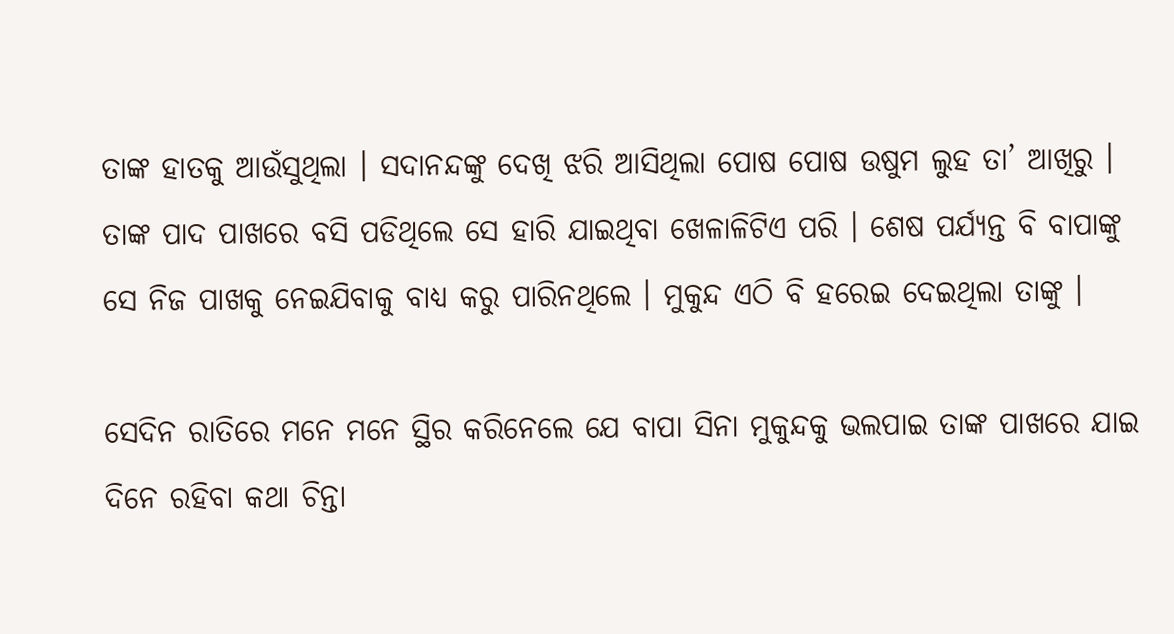ତାଙ୍କ ହାତକୁ ଆଉଁସୁଥିଲା । ସଦାନନ୍ଦଙ୍କୁ ଦେଖି ଝରି ଆସିଥିଲା ପୋଷ ପୋଷ ଉଷୁମ ଲୁହ ତା’ ଆଖିରୁ । ତାଙ୍କ ପାଦ ପାଖରେ ବସି ପଡିଥିଲେ ସେ ହାରି ଯାଇଥିବା ଖେଳାଳିଟିଏ ପରି । ଶେଷ ପର୍ଯ୍ୟନ୍ତ ବି ବାପାଙ୍କୁ ସେ ନିଜ ପାଖକୁ ନେଇଯିବାକୁ ବାଧ୍ୟ କରୁ ପାରିନଥିଲେ । ମୁକୁନ୍ଦ ଏଠି ବି ହରେଇ ଦେଇଥିଲା ତାଙ୍କୁ ।

ସେଦିନ ରାତିରେ ମନେ ମନେ ସ୍ଥିର କରିନେଲେ ଯେ ବାପା ସିନା ମୁକୁନ୍ଦକୁ ଭଲପାଇ ତାଙ୍କ ପାଖରେ ଯାଇ ଦିନେ ରହିବା କଥା ଚିନ୍ତା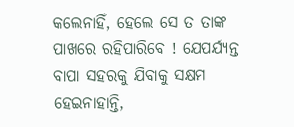କଲେନାହିଁ, ହେଲେ ସେ ତ ତାଙ୍କ ପାଖରେ ରହିପାରିବେ ! ଯେପର୍ଯ୍ୟନ୍ତ ବାପା ସହରକୁ ଯିବାକୁ ସକ୍ଷମ ହେଇନାହାନ୍ତି,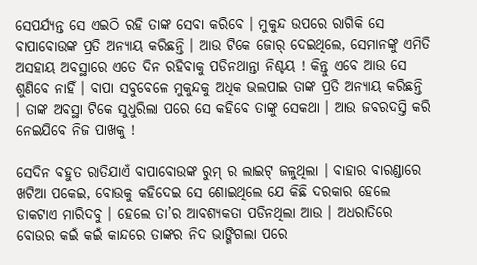ସେପର୍ଯ୍ୟନ୍ତ ସେ ଏଇଠି ରହି ତାଙ୍କ ସେବା କରିବେ । ମୁକୁନ୍ଦ ଉପରେ ରାଗିକି ସେ ବାପାବୋଉଙ୍କ ପ୍ରତି ଅନ୍ୟାୟ କରିଛନ୍ତି । ଆଉ ଟିକେ ଜୋର୍ ଦେଇଥିଲେ, ସେମାନଙ୍କୁ ଏମିତି ଅସହାୟ ଅବସ୍ଥାରେ ଏତେ ଦିନ ରହିବାକୁ ପଡିନଥାନ୍ତା ନିଶ୍ଚୟ ! କିନ୍ତୁ ଏବେ ଆଉ ସେ ଶୁଣିବେ ନାହିଁ । ବାପା ସବୁବେଳେ ମୁକୁନ୍ଦକୁ ଅଧିକ ଭଲପାଇ ତାଙ୍କ ପ୍ରତି ଅନ୍ୟାୟ କରିଛନ୍ତି । ତାଙ୍କ ଅବସ୍ଥା ଟିକେ ସୁଧୁରିଲା ପରେ ସେ କହିବେ ତାଙ୍କୁ ସେକଥା । ଆଉ ଜବରଦସ୍ତି କରି ନେଇଯିବେ ନିଜ ପାଖକୁ !

ସେଦିନ ବହୁତ ରାତିଯାଏଁ ବାପାବୋଉଙ୍କ ରୁମ୍ ର ଲାଇଟ୍ ଜଳୁଥିଲା । ବାହାର ବାରଣ୍ଡାରେ ଖଟିଆ ପକେଇ, ବୋଉକୁ କହିଦେଇ ସେ ଶୋଇଥିଲେ ଯେ କିଛି ଦରକାର ହେଲେ ଡାକଟାଏ ମାରିଦବୁ । ହେଲେ ତା’ର ଆବଶ୍ୟକତା ପଡିନଥିଲା ଆଉ । ଅଧରାତିରେ ବୋଉର କଇଁ କଇଁ କାନ୍ଦରେ ତାଙ୍କର ନିଦ ଭାଙ୍ଗିଗଲା ପରେ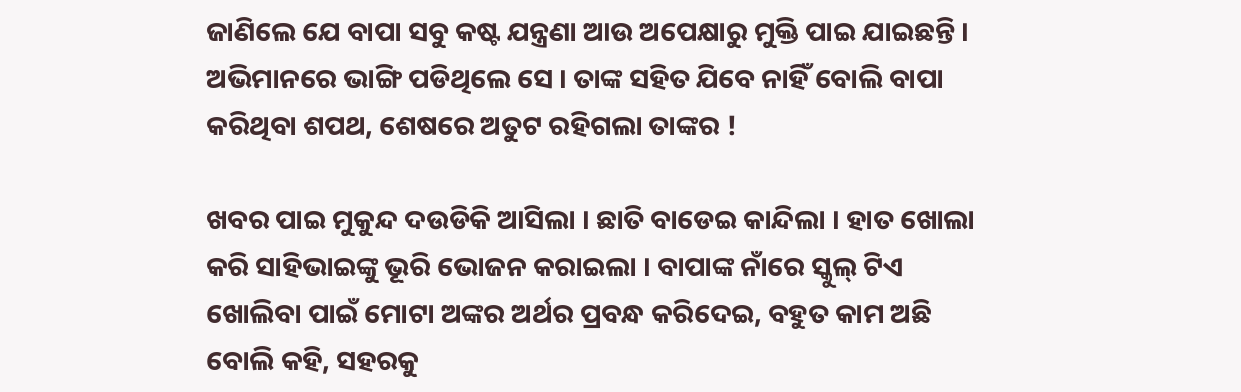ଜାଣିଲେ ଯେ ବାପା ସବୁ କଷ୍ଟ ଯନ୍ତ୍ରଣା ଆଉ ଅପେକ୍ଷାରୁ ମୁକ୍ତି ପାଇ ଯାଇଛନ୍ତି । ଅଭିମାନରେ ଭାଙ୍ଗି ପଡିଥିଲେ ସେ । ତାଙ୍କ ସହିତ ଯିବେ ନାହିଁ ବୋଲି ବାପା କରିଥିବା ଶପଥ, ଶେଷରେ ଅତୁଟ ରହିଗଲା ତାଙ୍କର !

ଖବର ପାଇ ମୁକୁନ୍ଦ ଦଉଡିକି ଆସିଲା । ଛାତି ବାଡେଇ କାନ୍ଦିଲା । ହାତ ଖୋଲା କରି ସାହିଭାଇଙ୍କୁ ଭୂରି ଭୋଜନ କରାଇଲା । ବାପାଙ୍କ ନାଁରେ ସ୍କୁଲ୍ ଟିଏ ଖୋଲିବା ପାଇଁ ମୋଟା ଅଙ୍କର ଅର୍ଥର ପ୍ରବନ୍ଧ କରିଦେଇ, ବହୁତ କାମ ଅଛି ବୋଲି କହି, ସହରକୁ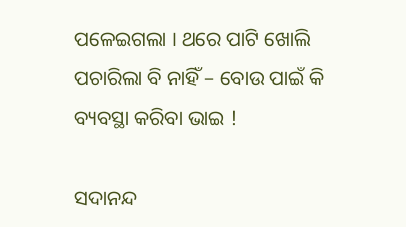ପଳେଇଗଲା । ଥରେ ପାଟି ଖୋଲି ପଚାରିଲା ବି ନାହିଁ – ବୋଉ ପାଇଁ କି ବ୍ୟବସ୍ଥା କରିବା ଭାଇ !

ସଦାନନ୍ଦ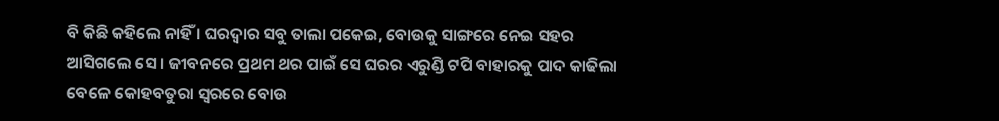ବି କିଛି କହିଲେ ନାହିଁ । ଘରଦ୍ବାର ସବୁ ତାଲା ପକେଇ, ବୋଉକୁ ସାଙ୍ଗରେ ନେଇ ସହର ଆସିଗଲେ ସେ । ଜୀବନରେ ପ୍ରଥମ ଥର ପାଇଁ ସେ ଘରର ଏରୁଣ୍ଡି ଟପି ବାହାରକୁ ପାଦ କାଢିଲା ବେଳେ କୋହବତୁରା ସ୍ବରରେ ବୋଉ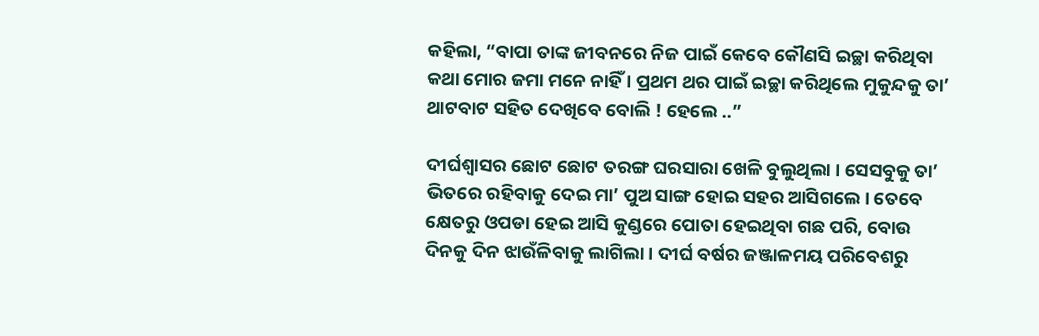କହିଲା, “ବାପା ତାଙ୍କ ଜୀବନରେ ନିଜ ପାଇଁ କେବେ କୌଣସି ଇଚ୍ଛା କରିଥିବା କଥା ମୋର ଜମା ମନେ ନାହିଁ । ପ୍ରଥମ ଥର ପାଇଁ ଇଚ୍ଛା କରିଥିଲେ ମୁକୁନ୍ଦକୁ ତା’ ଥାଟବାଟ ସହିତ ଦେଖିବେ ବୋଲି ! ହେଲେ ..”

ଦୀର୍ଘଶ୍ବାସର ଛୋଟ ଛୋଟ ତରଙ୍ଗ ଘରସାରା ଖେଳି ବୁଲୁଥିଲା । ସେସବୁକୁ ତା’ ଭିତରେ ରହିବାକୁ ଦେଇ ମା’ ପୁଅ ସାଙ୍ଗ ହୋଇ ସହର ଆସିଗଲେ । ତେବେ କ୍ଷେତରୁ ଓପଡା ହେଇ ଆସି କୁଣ୍ଡରେ ପୋତା ହେଇଥିବା ଗଛ ପରି, ବୋଉ ଦିନକୁ ଦିନ ଝାଉଁଳିବାକୁ ଲାଗିଲା । ଦୀର୍ଘ ବର୍ଷର ଜଞ୍ଜାଳମୟ ପରିବେଶରୁ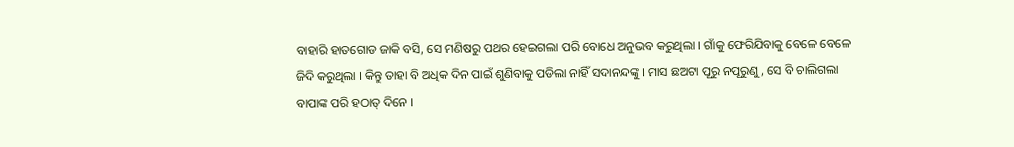ବାହାରି ହାତଗୋଡ ଜାକି ବସି, ସେ ମଣିଷରୁ ପଥର ହେଇଗଲା ପରି ବୋଧେ ଅନୁଭବ କରୁଥିଲା । ଗାଁକୁ ଫେରିଯିବାକୁ ବେଳେ ବେଳେ ଜିଦି କରୁଥିଲା । କିନ୍ତୁ ତାହା ବି ଅଧିକ ଦିନ ପାଇଁ ଶୁଣିବାକୁ ପଡିଲା ନାହିଁ ସଦାନନ୍ଦଙ୍କୁ । ମାସ ଛଅଟା ପୂରୁ ନପୂରୁଣୁ, ସେ ବି ଚାଲିଗଲା ବାପାଙ୍କ ପରି ହଠାତ୍ ଦିନେ ।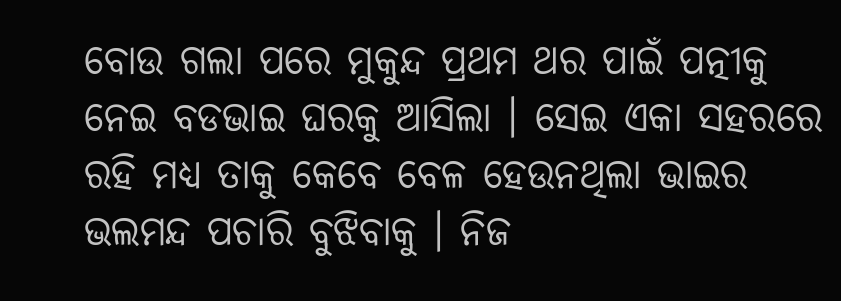ବୋଉ ଗଲା ପରେ ମୁକୁନ୍ଦ ପ୍ରଥମ ଥର ପାଇଁ ପତ୍ନୀକୁ ନେଇ ବଡଭାଇ ଘରକୁ ଆସିଲା । ସେଇ ଏକା ସହରରେ ରହି ମଧ୍ୟ ତାକୁ କେବେ ବେଳ ହେଉନଥିଲା ଭାଇର ଭଲମନ୍ଦ ପଚାରି ବୁଝିବାକୁ । ନିଜ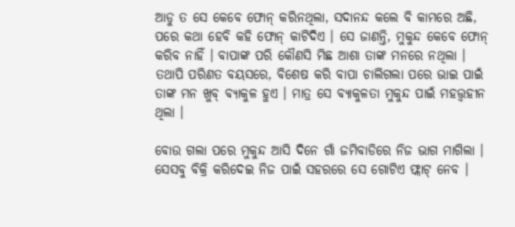ଆଡୁ ତ ସେ କେବେ ଫୋନ୍ କରିନଥିଲା, ସଦାନନ୍ଦ କଲେ ବି କାମରେ ଅଛି, ପରେ କଥା ହେବି କହି ଫୋନ୍ କାଟିଦିଏ । ସେ ଜାଣନ୍ତି, ମୁକୁନ୍ଦ କେବେ ଫୋନ୍ କରିବ ନାହିଁ । ବାପାଙ୍କ ପରି କୌଣସି ମିଛ ଆଶା ତାଙ୍କ ମନରେ ନଥିଲା । ତଥାପି ପରିଣତ ବୟସରେ, ବିଶେଷ କରି ବାପା ଚାଲିଗଲା ପରେ ଭାଇ ପାଇଁ ତାଙ୍କ ମନ ଖୁବ୍ ବ୍ୟାକୁଳ ହୁଏ । ମାତ୍ର ସେ ବ୍ୟାକୁଳତା ମୁକୁନ୍ଦ ପାଇଁ ମହତ୍ତ୍ବହୀନ ଥିଲା ।

ବୋଉ ଗଲା ପରେ ମୁକୁନ୍ଦ ଆସି ଦିନେ ଗାଁ ଜମିବାଡିରେ ନିଜ ଭାଗ ମାଗିଲା । ସେସବୁ ବିକ୍ରି କରିଦେଇ ନିଜ ପାଇଁ ସହରରେ ସେ ଗୋଟିଏ ଫ୍ଲାଟ୍ ନେବ ।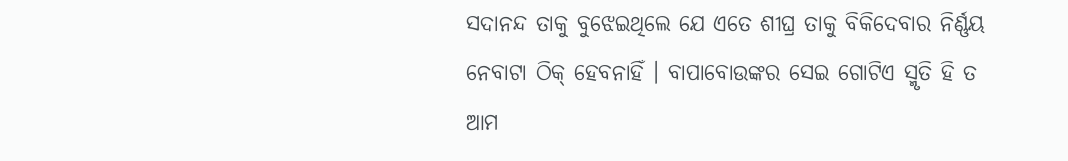ସଦାନନ୍ଦ ତାକୁ ବୁଝେଇଥିଲେ ଯେ ଏତେ ଶୀଘ୍ର ତାକୁ ବିକିଦେବାର ନିର୍ଣ୍ଣୟ ନେବାଟା ଠିକ୍ ହେବନାହିଁ । ବାପାବୋଉଙ୍କର ସେଇ ଗୋଟିଏ ସ୍ମୃତି ହି ତ ଆମ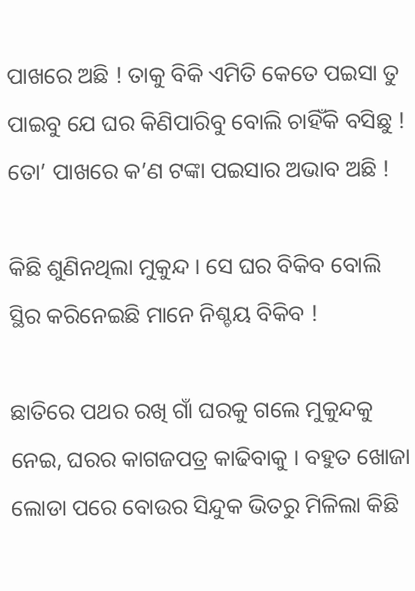ପାଖରେ ଅଛି ! ତାକୁ ବିକି ଏମିତି କେତେ ପଇସା ତୁ ପାଇବୁ ଯେ ଘର କିଣିପାରିବୁ ବୋଲି ଚାହିଁକି ବସିଛୁ ! ତୋ’ ପାଖରେ କ’ଣ ଟଙ୍କା ପଇସାର ଅଭାବ ଅଛି !

କିଛି ଶୁଣିନଥିଲା ମୁକୁନ୍ଦ । ସେ ଘର ବିକିବ ବୋଲି ସ୍ଥିର କରିନେଇଛି ମାନେ ନିଶ୍ଚୟ ବିକିବ !

ଛାତିରେ ପଥର ରଖି ଗାଁ ଘରକୁ ଗଲେ ମୁକୁନ୍ଦକୁ ନେଇ, ଘରର କାଗଜପତ୍ର କାଢିବାକୁ । ବହୁତ ଖୋଜା ଲୋଡା ପରେ ବୋଉର ସିନ୍ଦୁକ ଭିତରୁ ମିଳିଲା କିଛି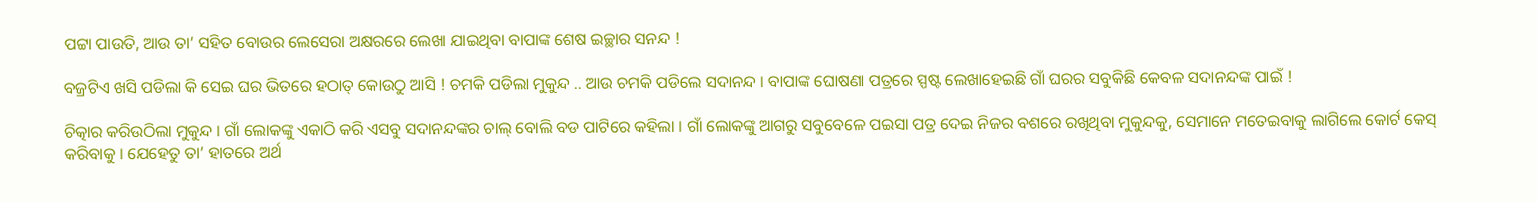ପଟ୍ଟା ପାଉତି, ଆଉ ତା’ ସହିତ ବୋଉର ଲେସେରା ଅକ୍ଷରରେ ଲେଖା ଯାଇଥିବା ବାପାଙ୍କ ଶେଷ ଇଚ୍ଛାର ସନନ୍ଦ !

ବଜ୍ରଟିଏ ଖସି ପଡିଲା କି ସେଇ ଘର ଭିତରେ ହଠାତ୍ କୋଉଠୁ ଆସି ! ଚମକି ପଡିଲା ମୁକୁନ୍ଦ .. ଆଉ ଚମକି ପଡିଲେ ସଦାନନ୍ଦ । ବାପାଙ୍କ ଘୋଷଣା ପତ୍ରରେ ସ୍ପଷ୍ଟ ଲେଖାହେଇଛି ଗାଁ ଘରର ସବୁକିଛି କେବଳ ସଦାନନ୍ଦଙ୍କ ପାଇଁ !

ଚିତ୍କାର କରିଉଠିଲା ମୁକୁନ୍ଦ । ଗାଁ ଲୋକଙ୍କୁ ଏକାଠି କରି ଏସବୁ ସଦାନନ୍ଦଙ୍କର ଚାଲ୍ ବୋଲି ବଡ ପାଟିରେ କହିଲା । ଗାଁ ଲୋକଙ୍କୁ ଆଗରୁ ସବୁବେଳେ ପଇସା ପତ୍ର ଦେଇ ନିଜର ବଶରେ ରଖିଥିବା ମୁକୁନ୍ଦକୁ, ସେମାନେ ମତେଇବାକୁ ଲାଗିଲେ କୋର୍ଟ କେସ୍ କରିବାକୁ । ଯେହେତୁ ତା’ ହାତରେ ଅର୍ଥ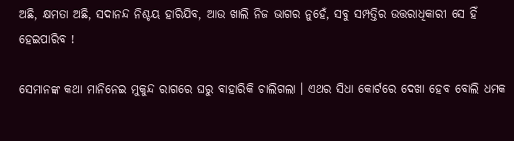ଅଛି, କ୍ଷମତା ଅଛି, ସଦାନନ୍ଦ ନିଶ୍ଚୟ ହାରିଯିବ, ଆଉ ଖାଲି ନିଜ ଭାଗର ନୁହେଁ, ସବୁ ସମ୍ପତ୍ତିର ଉତ୍ତରାଧିକାରୀ ସେ ହିଁ ହେଇପାରିବ !

ସେମାନଙ୍କ କଥା ମାନିନେଇ ମୁକୁନ୍ଦ ରାଗରେ ଘରୁ ବାହାରିକି ଚାଲିଗଲା । ଏଥର ସିଧା କୋର୍ଟରେ ଦେଖା ହେବ ବୋଲି ଧମକ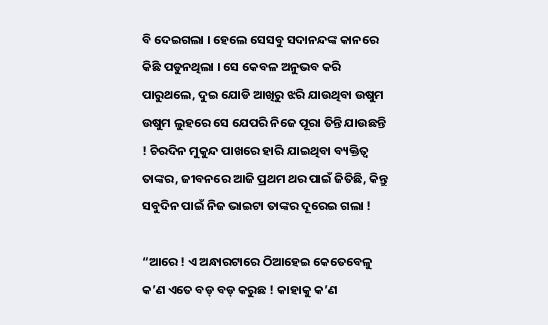ବି ଦେଇଗଲା । ହେଲେ ସେସବୁ ସଦାନନ୍ଦଙ୍କ କାନରେ କିଛି ପଡୁନଥିଲା । ସେ କେବଳ ଅନୁଭବ କରି ପାରୁଥଲେ, ଦୁଇ ଯୋଡି ଆଖିରୁ ଝରି ଯାଉଥିବା ଉଷୁମ ଉଷୁମ ଲୁହରେ ସେ ଯେପରି ନିଜେ ପୂରା ତିନ୍ତି ଯାଉଛନ୍ତି ! ଚିରଦିନ ମୁକୁନ୍ଦ ପାଖରେ ହାରି ଯାଇଥିବା ବ୍ୟକ୍ତିତ୍ବ ତାଙ୍କର, ଜୀବନରେ ଆଜି ପ୍ରଥମ ଥର ପାଇଁ ଜିତିଛି, କିନ୍ତୁ ସବୁଦିନ ପାଇଁ ନିଜ ଭାଇଟା ତାଙ୍କର ଦୂରେଇ ଗଲା !

“ଆରେ ! ଏ ଅନ୍ଧାରଟାରେ ଠିଆହେଇ କେତେବେଳୁ କ’ଣ ଏତେ ବଡ୍ ବଡ୍ କରୁଛ ! କାହାକୁ କ’ଣ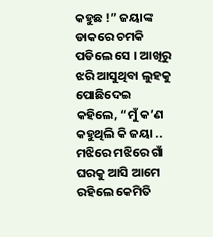କହୁଛ !” ଜୟାଙ୍କ ଡାକରେ ଚମକି ପଡିଲେ ସେ । ଆଖିରୁ ଝରି ଆସୁଥିବା ଲୁହକୁ ପୋଛିଦେଇ କହିଲେ, “ମୁଁ କ’ଣ କହୁଥିଲି କି ଜୟା .. ମଝିରେ ମଝିରେ ଗାଁ ଘରକୁ ଆସି ଆମେ ରହିଲେ କେମିତି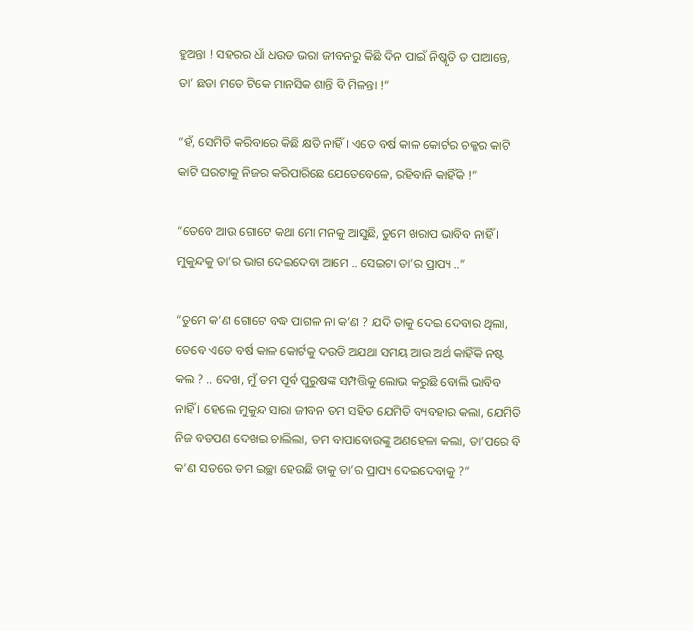ହୁଅନ୍ତା ! ସହରର ଧାଁ ଧଉଡ ଭରା ଜୀବନରୁ କିଛି ଦିନ ପାଇଁ ନିଷ୍କୃତି ତ ପାଆନ୍ତେ, ତା’ ଛଡା ମତେ ଟିକେ ମାନସିକ ଶାନ୍ତି ବି ମିଳନ୍ତା !”

“ହଁ, ସେମିତି କରିବାରେ କିଛି କ୍ଷତି ନାହିଁ । ଏତେ ବର୍ଷ କାଳ କୋର୍ଟର ଚକ୍କର କାଟି କାଟି ଘରଟାକୁ ନିଜର କରିପାରିଛେ ଯେତେବେଳେ, ରହିବାନି କାହିଁକି !”

“ତେବେ ଆଉ ଗୋଟେ କଥା ମୋ ମନକୁ ଆସୁଛି, ତୁମେ ଖରାପ ଭାବିବ ନାହିଁ । ମୁକୁନ୍ଦକୁ ତା’ର ଭାଗ ଦେଇଦେବା ଆମେ .. ସେଇଟା ତା’ର ପ୍ରାପ୍ୟ ..”

“ତୁମେ କ’ଣ ଗୋଟେ ବଦ୍ଧ ପାଗଳ ନା କ’ଣ ? ଯଦି ତାକୁ ଦେଇ ଦେବାର ଥିଲା, ତେବେ ଏତେ ବର୍ଷ କାଳ କୋର୍ଟକୁ ଦଉଡି ଅଯଥା ସମୟ ଆଉ ଅର୍ଥ କାହିଁକି ନଷ୍ଟ କଲ ? .. ଦେଖ, ମୁଁ ତମ ପୂର୍ବ ପୁରୁଷଙ୍କ ସମ୍ପତ୍ତିକୁ ଲୋଭ କରୁଛି ବୋଲି ଭାବିବ ନାହିଁ । ହେଲେ ମୁକୁନ୍ଦ ସାରା ଜୀବନ ତମ ସହିତ ଯେମିତି ବ୍ୟବହାର କଲା, ଯେମିତି ନିଜ ବଡପଣ ଦେଖଇ ଚାଲିଲା, ତମ ବାପାବୋଉଙ୍କୁ ଅଣହେଳା କଲା, ତା’ପରେ ବି କ’ଣ ସତରେ ତମ ଇଚ୍ଛା ହେଉଛି ତାକୁ ତା’ର ପ୍ରାପ୍ୟ ଦେଇଦେବାକୁ ?”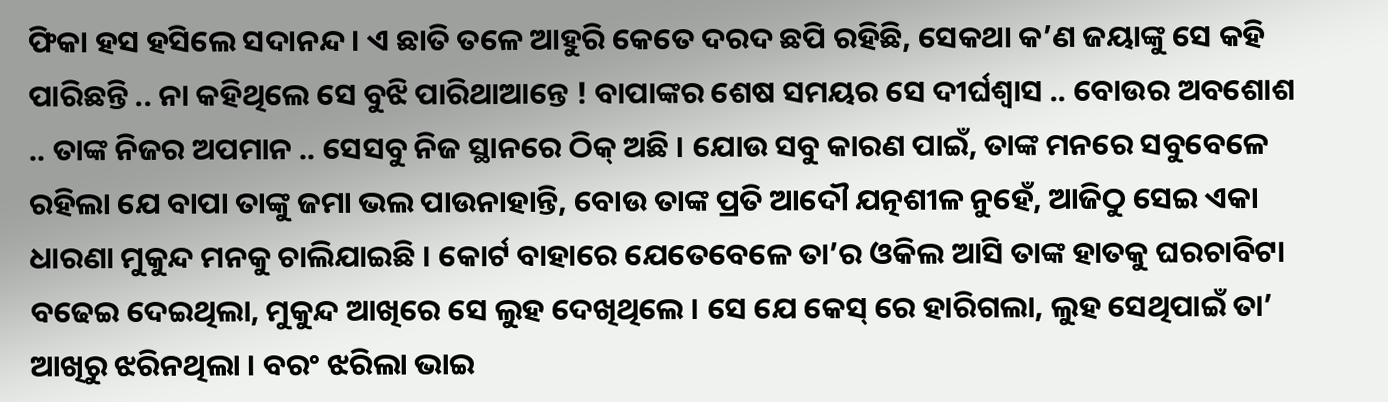ଫିକା ହସ ହସିଲେ ସଦାନନ୍ଦ । ଏ ଛାତି ତଳେ ଆହୁରି କେତେ ଦରଦ ଛପି ରହିଛି, ସେକଥା କ’ଣ ଜୟାଙ୍କୁ ସେ କହି ପାରିଛନ୍ତି .. ନା କହିଥିଲେ ସେ ବୁଝି ପାରିଥାଆନ୍ତେ ! ବାପାଙ୍କର ଶେଷ ସମୟର ସେ ଦୀର୍ଘଶ୍ବାସ .. ବୋଉର ଅବଶୋଶ .. ତାଙ୍କ ନିଜର ଅପମାନ .. ସେସବୁ ନିଜ ସ୍ଥାନରେ ଠିକ୍ ଅଛି । ଯୋଉ ସବୁ କାରଣ ପାଇଁ, ତାଙ୍କ ମନରେ ସବୁବେଳେ ରହିଲା ଯେ ବାପା ତାଙ୍କୁ ଜମା ଭଲ ପାଉନାହାନ୍ତି, ବୋଉ ତାଙ୍କ ପ୍ରତି ଆଦୌ ଯତ୍ନଶୀଳ ନୁହେଁ, ଆଜିଠୁ ସେଇ ଏକା ଧାରଣା ମୁକୁନ୍ଦ ମନକୁ ଚାଲିଯାଇଛି । କୋର୍ଟ ବାହାରେ ଯେତେବେଳେ ତା’ର ଓକିଲ ଆସି ତାଙ୍କ ହାତକୁ ଘରଚାବିଟା ବଢେଇ ଦେଇଥିଲା, ମୁକୁନ୍ଦ ଆଖିରେ ସେ ଲୁହ ଦେଖିଥିଲେ । ସେ ଯେ କେସ୍ ରେ ହାରିଗଲା, ଲୁହ ସେଥିପାଇଁ ତା’ ଆଖିରୁ ଝରିନଥିଲା । ବରଂ ଝରିଲା ଭାଇ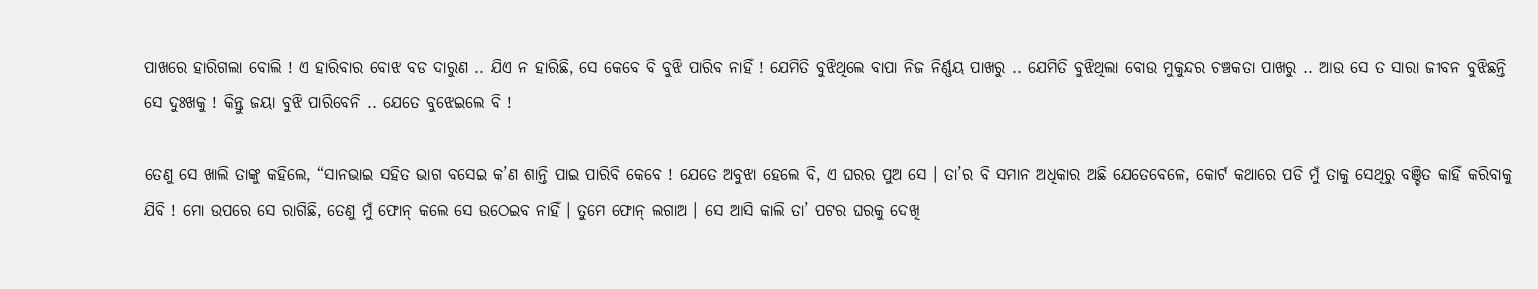ପାଖରେ ହାରିଗଲା ବୋଲି ! ଏ ହାରିବାର ବୋଝ ବଡ ଦାରୁଣ .. ଯିଏ ନ ହାରିଛି, ସେ କେବେ ବି ବୁଝି ପାରିବ ନାହିଁ ! ଯେମିତି ବୁଝିଥିଲେ ବାପା ନିଜ ନିର୍ଣ୍ଣୟ ପାଖରୁ .. ଯେମିତି ବୁଝିଥିଲା ବୋଉ ମୁକୁନ୍ଦର ଚଞ୍ଚକତା ପାଖରୁ .. ଆଉ ସେ ତ ସାରା ଜୀବନ ବୁଝିଛନ୍ତି ସେ ଦୁଃଖକୁ ! କିନ୍ତୁ ଜୟା ବୁଝି ପାରିବେନି .. ଯେତେ ବୁଝେଇଲେ ବି !

ତେଣୁ ସେ ଖାଲି ତାଙ୍କୁ କହିଲେ, “ସାନଭାଇ ସହିତ ଭାଗ ବସେଇ କ’ଣ ଶାନ୍ତି ପାଇ ପାରିବି କେବେ ! ଯେତେ ଅବୁଝା ହେଲେ ବି, ଏ ଘରର ପୁଅ ସେ । ତା’ର ବି ସମାନ ଅଧିକାର ଅଛି ଯେତେବେଳେ, କୋର୍ଟ କଥାରେ ପଡି ମୁଁ ତାକୁ ସେଥିରୁ ବଞ୍ଚିତ କାହିଁ କରିବାକୁ ଯିବି ! ମୋ ଉପରେ ସେ ରାଗିଛି, ତେଣୁ ମୁଁ ଫୋନ୍ କଲେ ସେ ଉଠେଇବ ନାହିଁ । ତୁମେ ଫୋନ୍ ଲଗାଅ । ସେ ଆସି କାଲି ତା’ ପଟର ଘରକୁ ଦେଖି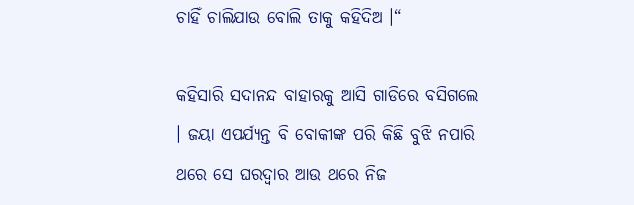ଚାହିଁ ଚାଲିଯାଉ ବୋଲି ତାକୁ କହିଦିଅ ।“

କହିସାରି ସଦାନନ୍ଦ ବାହାରକୁ ଆସି ଗାଡିରେ ବସିଗଲେ । ଜୟା ଏପର୍ଯ୍ୟନ୍ତ ବି ବୋକୀଙ୍କ ପରି କିଛି ବୁଝି ନପାରି ଥରେ ସେ ଘରଦ୍ବାର ଆଉ ଥରେ ନିଜ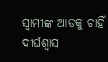ସ୍ବାମୀଙ୍କ ଆଡକୁ ଚାହିଁ ଦୀର୍ଘଶ୍ବାସ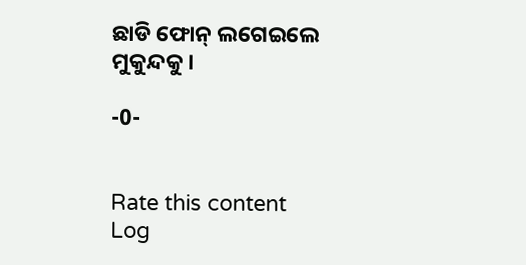ଛାଡି ଫୋନ୍ ଲଗେଇଲେ ମୁକୁନ୍ଦକୁ ।

-0-


Rate this content
Log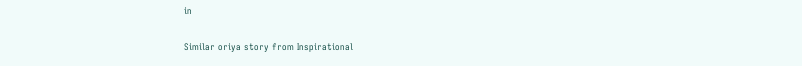in

Similar oriya story from Inspirational